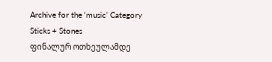Archive for the ‘music’ Category
Sticks + Stones
ფინალურ ოთხეულამდე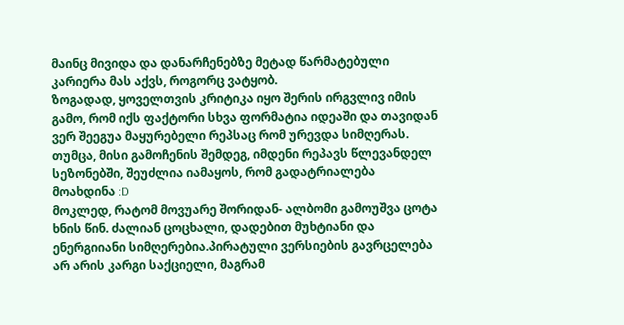მაინც მივიდა და დანარჩენებზე მეტად წარმატებული კარიერა მას აქვს, როგორც ვატყობ.
ზოგადად, ყოველთვის კრიტიკა იყო შერის ირგვლივ იმის გამო, რომ იქს ფაქტორი სხვა ფორმატია იდეაში და თავიდან ვერ შეეგუა მაყურებელი რეპსაც რომ ურევდა სიმღერას. თუმცა, მისი გამოჩენის შემდეგ, იმდენი რეპავს წლევანდელ სეზონებში, შეუძლია იამაყოს, რომ გადატრიალება მოახდინა :D
მოკლედ, რატომ მოვუარე შორიდან- ალბომი გამოუშვა ცოტა ხნის წინ. ძალიან ცოცხალი, დადებით მუხტიანი და ენერგიიანი სიმღერებია.პირატული ვერსიების გავრცელება არ არის კარგი საქციელი, მაგრამ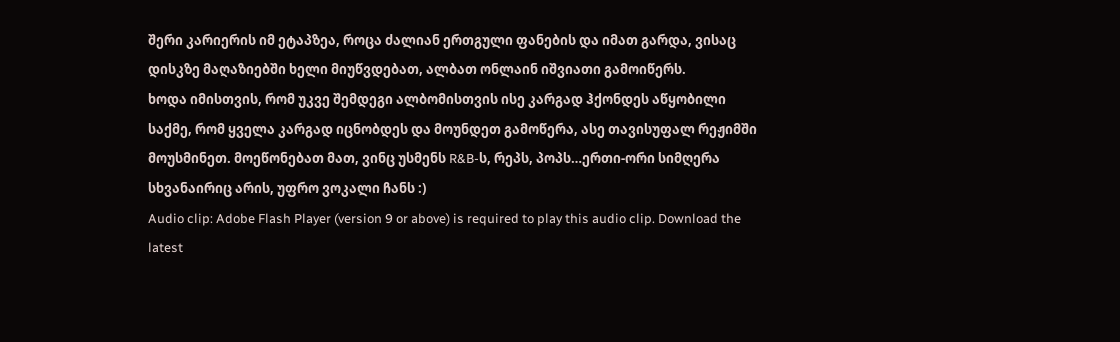შერი კარიერის იმ ეტაპზეა, როცა ძალიან ერთგული ფანების და იმათ გარდა, ვისაც დისკზე მაღაზიებში ხელი მიუწვდებათ, ალბათ ონლაინ იშვიათი გამოიწერს.
ხოდა იმისთვის, რომ უკვე შემდეგი ალბომისთვის ისე კარგად ჰქონდეს აწყობილი საქმე, რომ ყველა კარგად იცნობდეს და მოუნდეთ გამოწერა, ასე თავისუფალ რეჟიმში მოუსმინეთ. მოეწონებათ მათ, ვინც უსმენს R&B-ს, რეპს, პოპს…ერთი-ორი სიმღერა სხვანაირიც არის, უფრო ვოკალი ჩანს :)
Audio clip: Adobe Flash Player (version 9 or above) is required to play this audio clip. Download the latest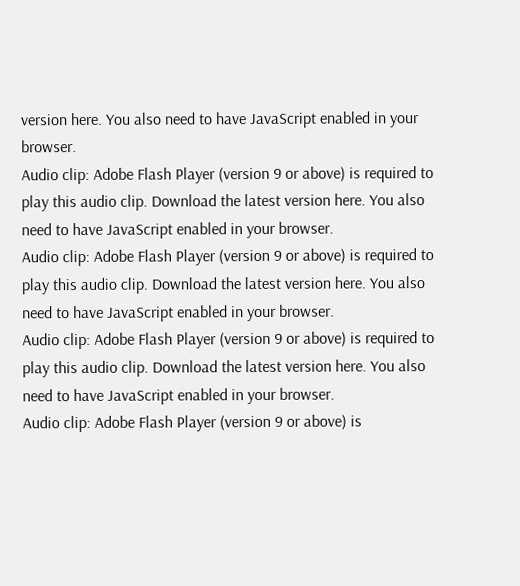version here. You also need to have JavaScript enabled in your browser.
Audio clip: Adobe Flash Player (version 9 or above) is required to play this audio clip. Download the latest version here. You also need to have JavaScript enabled in your browser.
Audio clip: Adobe Flash Player (version 9 or above) is required to play this audio clip. Download the latest version here. You also need to have JavaScript enabled in your browser.
Audio clip: Adobe Flash Player (version 9 or above) is required to play this audio clip. Download the latest version here. You also need to have JavaScript enabled in your browser.
Audio clip: Adobe Flash Player (version 9 or above) is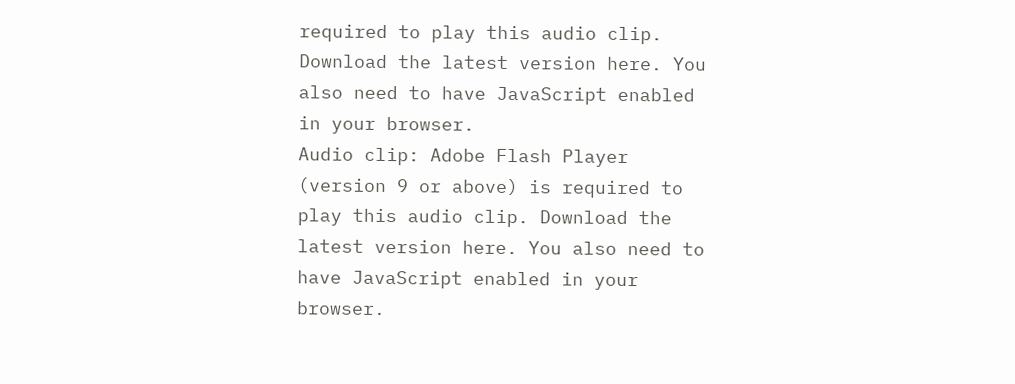required to play this audio clip. Download the latest version here. You also need to have JavaScript enabled in your browser.
Audio clip: Adobe Flash Player (version 9 or above) is required to play this audio clip. Download the latest version here. You also need to have JavaScript enabled in your browser.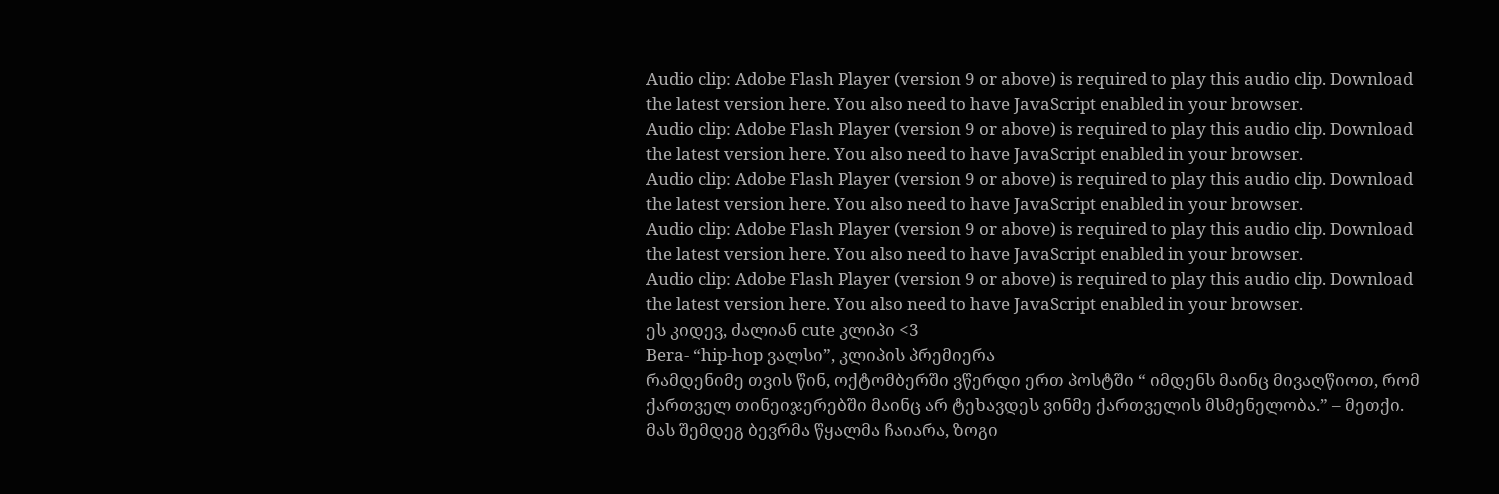Audio clip: Adobe Flash Player (version 9 or above) is required to play this audio clip. Download the latest version here. You also need to have JavaScript enabled in your browser.
Audio clip: Adobe Flash Player (version 9 or above) is required to play this audio clip. Download the latest version here. You also need to have JavaScript enabled in your browser.
Audio clip: Adobe Flash Player (version 9 or above) is required to play this audio clip. Download the latest version here. You also need to have JavaScript enabled in your browser.
Audio clip: Adobe Flash Player (version 9 or above) is required to play this audio clip. Download the latest version here. You also need to have JavaScript enabled in your browser.
Audio clip: Adobe Flash Player (version 9 or above) is required to play this audio clip. Download the latest version here. You also need to have JavaScript enabled in your browser.
ეს კიდევ, ძალიან cute კლიპი <3
Bera- “hip-hop ვალსი”, კლიპის პრემიერა
რამდენიმე თვის წინ, ოქტომბერში ვწერდი ერთ პოსტში “ იმდენს მაინც მივაღწიოთ, რომ ქართველ თინეიჯერებში მაინც არ ტეხავდეს ვინმე ქართველის მსმენელობა.” – მეთქი. მას შემდეგ ბევრმა წყალმა ჩაიარა, ზოგი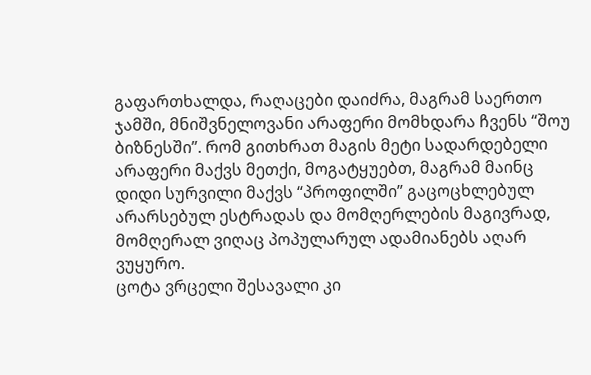გაფართხალდა, რაღაცები დაიძრა, მაგრამ საერთო ჯამში, მნიშვნელოვანი არაფერი მომხდარა ჩვენს “შოუ ბიზნესში”. რომ გითხრათ მაგის მეტი სადარდებელი არაფერი მაქვს მეთქი, მოგატყუებთ, მაგრამ მაინც დიდი სურვილი მაქვს “პროფილში” გაცოცხლებულ არარსებულ ესტრადას და მომღერლების მაგივრად, მომღერალ ვიღაც პოპულარულ ადამიანებს აღარ ვუყურო.
ცოტა ვრცელი შესავალი კი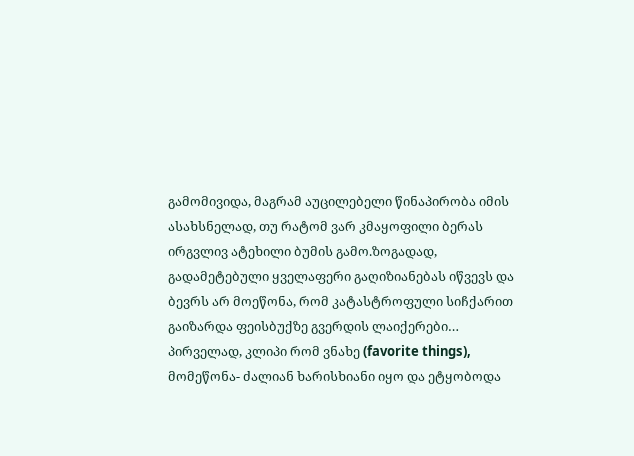გამომივიდა, მაგრამ აუცილებელი წინაპირობა იმის ასახსნელად, თუ რატომ ვარ კმაყოფილი ბერას ირგვლივ ატეხილი ბუმის გამო.ზოგადად, გადამეტებული ყველაფერი გაღიზიანებას იწვევს და ბევრს არ მოეწონა, რომ კატასტროფული სიჩქარით გაიზარდა ფეისბუქზე გვერდის ლაიქერები…
პირველად, კლიპი რომ ვნახე (favorite things), მომეწონა- ძალიან ხარისხიანი იყო და ეტყობოდა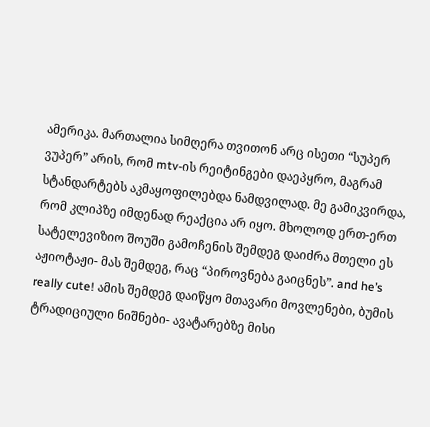ამერიკა. მართალია სიმღერა თვითონ არც ისეთი “სუპერ ვუპერ” არის, რომ mtv-ის რეიტინგები დაეპყრო, მაგრამ სტანდარტებს აკმაყოფილებდა ნამდვილად. მე გამიკვირდა, რომ კლიპზე იმდენად რეაქცია არ იყო. მხოლოდ ერთ-ერთ სატელევიზიო შოუში გამოჩენის შემდეგ დაიძრა მთელი ეს აჟიოტაჟი- მას შემდეგ, რაც “პიროვნება გაიცნეს”. and he’s really cute! ამის შემდეგ დაიწყო მთავარი მოვლენები, ბუმის ტრადიციული ნიშნები- ავატარებზე მისი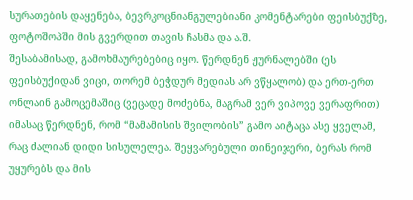სურათების დაყენება, ბევრკოცნიანგულებიანი კომენტარები ფეისბუქზე, ფოტოშოპში მის გვერდით თავის ჩასმა და ა.შ.
შესაბამისად, გამოხმაურებებიც იყო. წერდნენ ჟურნალებში (ეს ფეისბუქიდან ვიცი, თორემ ბეჭდურ მედიას არ ვწყალობ) და ერთ-ერთ ონლაინ გამოცემაშიც (ვეცადე მოძებნა, მაგრამ ვერ ვიპოვე ვერაფრით) იმასაც წერდნენ, რომ “მამამისის შვილობის” გამო აიტაცა ასე ყველამ, რაც ძალიან დიდი სისულელეა. შეყვარებული თინეიჯერი, ბერას რომ უყურებს და მის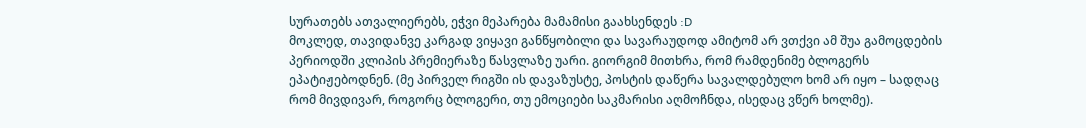სურათებს ათვალიერებს, ეჭვი მეპარება მამამისი გაახსენდეს :D
მოკლედ, თავიდანვე კარგად ვიყავი განწყობილი და სავარაუდოდ ამიტომ არ ვთქვი ამ შუა გამოცდების პერიოდში კლიპის პრემიერაზე წასვლაზე უარი. გიორგიმ მითხრა, რომ რამდენიმე ბლოგერს ეპატიჟებოდნენ. (მე პირველ რიგში ის დავაზუსტე, პოსტის დაწერა სავალდებულო ხომ არ იყო – სადღაც რომ მივდივარ, როგორც ბლოგერი, თუ ემოციები საკმარისი აღმოჩნდა, ისედაც ვწერ ხოლმე).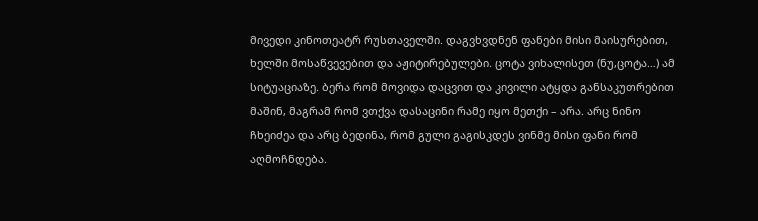მივედი კინოთეატრ რუსთაველში. დაგვხვდნენ ფანები მისი მაისურებით, ხელში მოსაწვევებით და აჟიტირებულები. ცოტა ვიხალისეთ (ნუ,ცოტა…) ამ სიტუაციაზე. ბერა რომ მოვიდა დაცვით და კივილი ატყდა განსაკუთრებით მაშინ, მაგრამ რომ ვთქვა დასაცინი რამე იყო მეთქი – არა. არც ნინო ჩხეიძეა და არც ბედინა, რომ გული გაგისკდეს ვინმე მისი ფანი რომ აღმოჩნდება.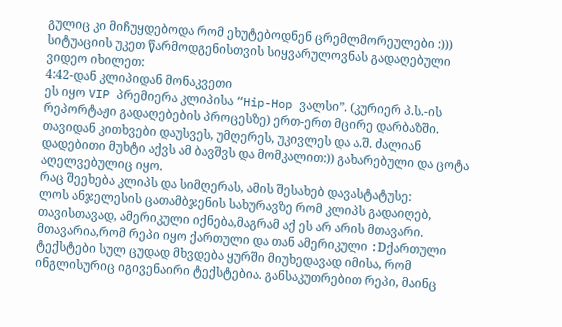გულიც კი მიჩუყდებოდა რომ ეხუტებოდნენ ცრემლმორეულები :)))
სიტუაციის უკეთ წარმოდგენისთვის სიყვარულოვნას გადაღებული ვიდეო იხილეთ:
4:42-დან კლიპიდან მონაკვეთი
ეს იყო VIP პრემიერა კლიპისა “Hip-Hop ვალსი”. (კურიერ პ.ს.-ის რეპორტაჟი გადაღებების პროცესზე) ერთ-ერთ მცირე დარბაზში. თავიდან კითხვები დაუსვეს, უმღერეს, უკივლეს და ა.შ. ძალიან დადებითი მუხტი აქვს ამ ბავშვს და მომკალით:)) გახარებული და ცოტა აღელვებულიც იყო.
რაც შეეხება კლიპს და სიმღერას, ამის შესახებ დავასტატუსე:
ლოს ანჯელესის ცათამბჯენის სახურავზე რომ კლიპს გადაიღებ, თავისთავად, ამერიკული იქნება,მაგრამ აქ ეს არ არის მთავარი. მთავარია,რომ რეპი იყო ქართული და თან ამერიკული :Dქართული ტექსტები სულ ცუდად მხვდება ყურში მიუხედავად იმისა, რომ ინგლისურიც იგივენაირი ტექსტებია. განსაკუთრებით რეპი, მაინც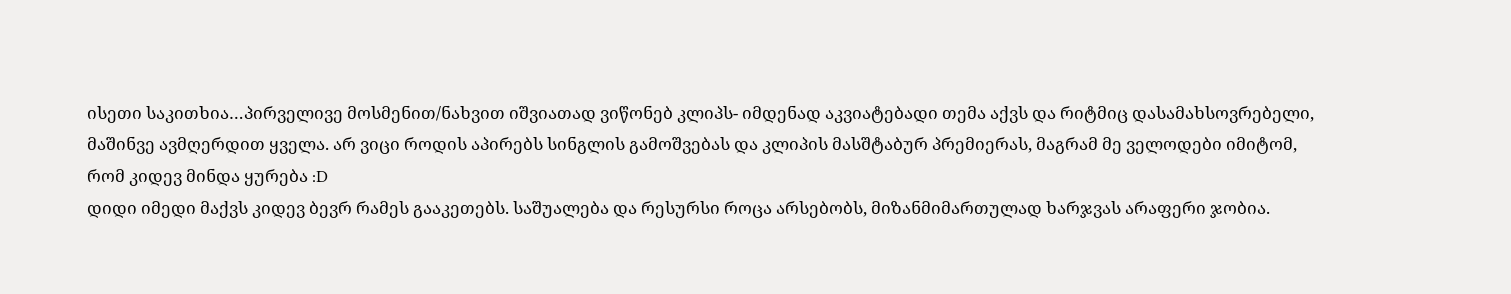ისეთი საკითხია…პირველივე მოსმენით/ნახვით იშვიათად ვიწონებ კლიპს- იმდენად აკვიატებადი თემა აქვს და რიტმიც დასამახსოვრებელი, მაშინვე ავმღერდით ყველა. არ ვიცი როდის აპირებს სინგლის გამოშვებას და კლიპის მასშტაბურ პრემიერას, მაგრამ მე ველოდები იმიტომ, რომ კიდევ მინდა ყურება :D
დიდი იმედი მაქვს კიდევ ბევრ რამეს გააკეთებს. საშუალება და რესურსი როცა არსებობს, მიზანმიმართულად ხარჯვას არაფერი ჯობია.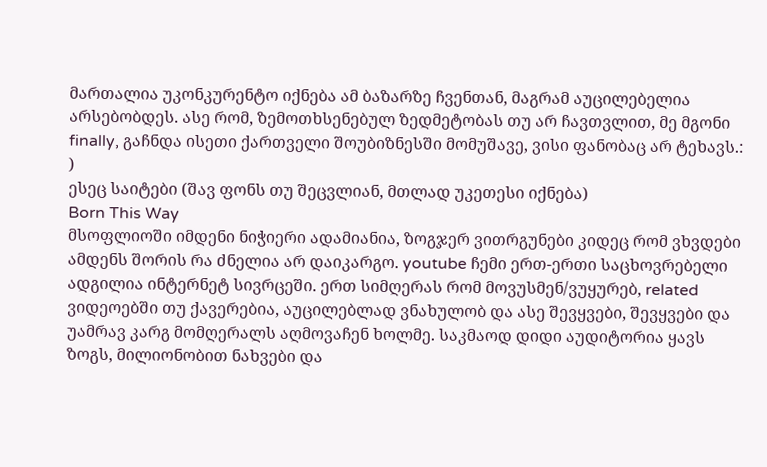მართალია უკონკურენტო იქნება ამ ბაზარზე ჩვენთან, მაგრამ აუცილებელია არსებობდეს. ასე რომ, ზემოთხსენებულ ზედმეტობას თუ არ ჩავთვლით, მე მგონი finally, გაჩნდა ისეთი ქართველი შოუბიზნესში მომუშავე, ვისი ფანობაც არ ტეხავს.: )
ესეც საიტები (შავ ფონს თუ შეცვლიან, მთლად უკეთესი იქნება)
Born This Way
მსოფლიოში იმდენი ნიჭიერი ადამიანია, ზოგჯერ ვითრგუნები კიდეც რომ ვხვდები ამდენს შორის რა ძნელია არ დაიკარგო. youtube ჩემი ერთ-ერთი საცხოვრებელი ადგილია ინტერნეტ სივრცეში. ერთ სიმღერას რომ მოვუსმენ/ვუყურებ, related ვიდეოებში თუ ქავერებია, აუცილებლად ვნახულობ და ასე შევყვები, შევყვები და უამრავ კარგ მომღერალს აღმოვაჩენ ხოლმე. საკმაოდ დიდი აუდიტორია ყავს ზოგს, მილიონობით ნახვები და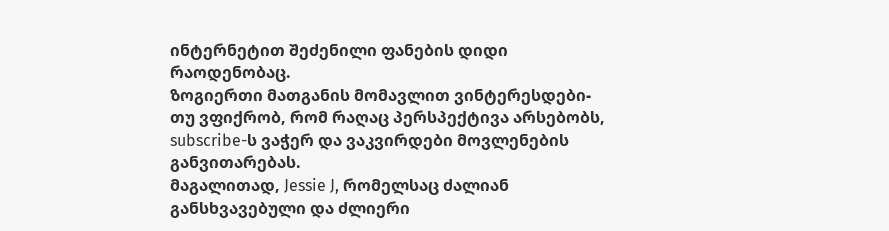ინტერნეტით შეძენილი ფანების დიდი რაოდენობაც.
ზოგიერთი მათგანის მომავლით ვინტერესდები- თუ ვფიქრობ, რომ რაღაც პერსპექტივა არსებობს, subscribe-ს ვაჭერ და ვაკვირდები მოვლენების განვითარებას.
მაგალითად, Jessie J, რომელსაც ძალიან განსხვავებული და ძლიერი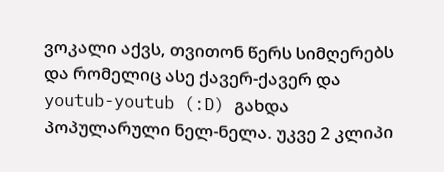ვოკალი აქვს, თვითონ წერს სიმღერებს და რომელიც ასე ქავერ-ქავერ და youtub-youtub (:D) გახდა პოპულარული ნელ-ნელა. უკვე 2 კლიპი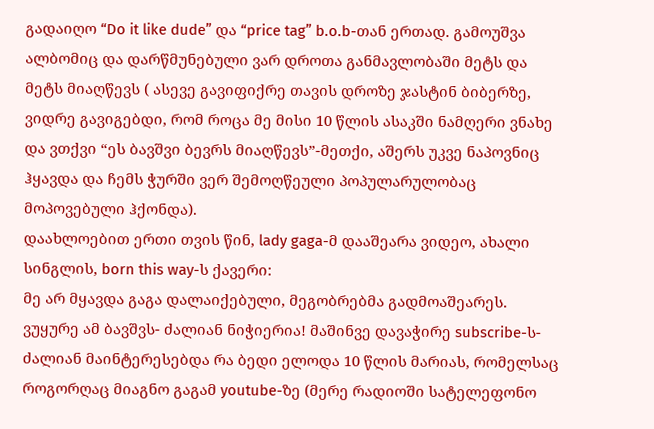გადაიღო “Do it like dude” და “price tag” b.o.b-თან ერთად. გამოუშვა ალბომიც და დარწმუნებული ვარ დროთა განმავლობაში მეტს და მეტს მიაღწევს ( ასევე გავიფიქრე თავის დროზე ჯასტინ ბიბერზე, ვიდრე გავიგებდი, რომ როცა მე მისი 10 წლის ასაკში ნამღერი ვნახე და ვთქვი “ეს ბავშვი ბევრს მიაღწევს”-მეთქი, აშერს უკვე ნაპოვნიც ჰყავდა და ჩემს ჭურში ვერ შემოღწეული პოპულარულობაც მოპოვებული ჰქონდა).
დაახლოებით ერთი თვის წინ, lady gaga-მ დააშეარა ვიდეო, ახალი სინგლის, born this way-ს ქავერი:
მე არ მყავდა გაგა დალაიქებული, მეგობრებმა გადმოაშეარეს. ვუყურე ამ ბავშვს- ძალიან ნიჭიერია! მაშინვე დავაჭირე subscribe-ს- ძალიან მაინტერესებდა რა ბედი ელოდა 10 წლის მარიას, რომელსაც როგორღაც მიაგნო გაგამ youtube-ზე (მერე რადიოში სატელეფონო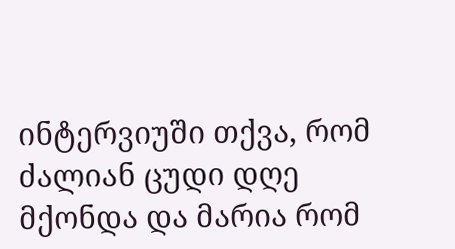ინტერვიუში თქვა, რომ ძალიან ცუდი დღე მქონდა და მარია რომ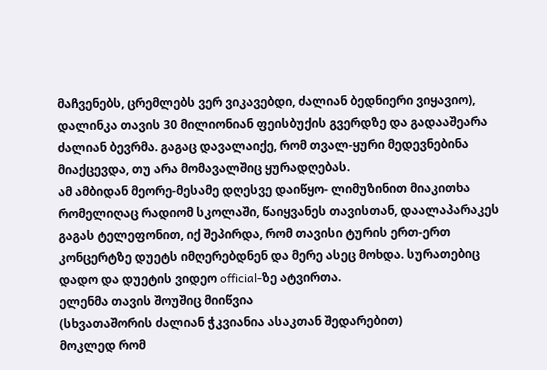მაჩვენებს, ცრემლებს ვერ ვიკავებდი, ძალიან ბედნიერი ვიყავიო), დალინკა თავის 30 მილიონიან ფეისბუქის გვერდზე და გადააშეარა ძალიან ბევრმა. გაგაც დავალაიქე, რომ თვალ-ყური მედევნებინა მიაქცევდა, თუ არა მომავალშიც ყურადღებას.
ამ ამბიდან მეორე-მესამე დღესვე დაიწყო- ლიმუზინით მიაკითხა რომელიღაც რადიომ სკოლაში, წაიყვანეს თავისთან, დაალაპარაკეს გაგას ტელეფონით, იქ შეპირდა, რომ თავისი ტურის ერთ-ერთ კონცერტზე დუეტს იმღერებდნენ და მერე ასეც მოხდა. სურათებიც დადო და დუეტის ვიდეო official-ზე ატვირთა.
ელენმა თავის შოუშიც მიიწვია
(სხვათაშორის ძალიან ჭკვიანია ასაკთან შედარებით)
მოკლედ რომ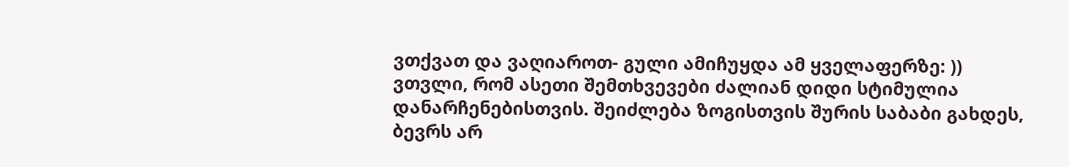ვთქვათ და ვაღიაროთ- გული ამიჩუყდა ამ ყველაფერზე: ))
ვთვლი, რომ ასეთი შემთხვევები ძალიან დიდი სტიმულია დანარჩენებისთვის. შეიძლება ზოგისთვის შურის საბაბი გახდეს, ბევრს არ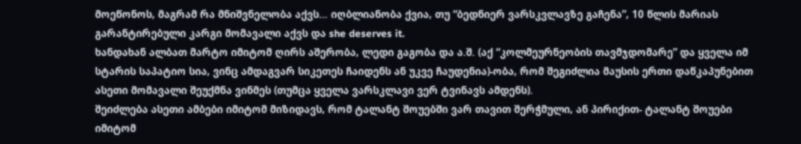მოეწონოს, მაგრამ რა მნიშვნელობა აქვს… იღბლიანობა ქვია, თუ “ბედნიერ ვარსკვლავზე გაჩენა”, 10 წლის მარიას გარანტირებული კარგი მომავალი აქვს და she deserves it.
ხანდახან ალბათ მარტო იმიტომ ღირს აშერობა, ლედი გაგობა და ა.შ. (აქ “კოლმეურნეობის თავმჯდომარე” და ყველა იმ სტარის საპატიო სია, ვინც ამდაგვარ სიკეთეს ჩაიდენს ან უკვე ჩაუდენია)-ობა, რომ შეგიძლია მაუსის ერთი დაწკაპუნებით ასეთი მომავალი შეუქმნა ვინმეს (თუმცა ყველა ვარსკლავი ვერ ტვინავს ამდენს).
შეიძლება ასეთი ამბები იმიტომ მიზიდავს, რომ ტალანტ შოუებში ვარ თავით შერჭმული, ან პირიქით- ტალანტ შოუები იმიტომ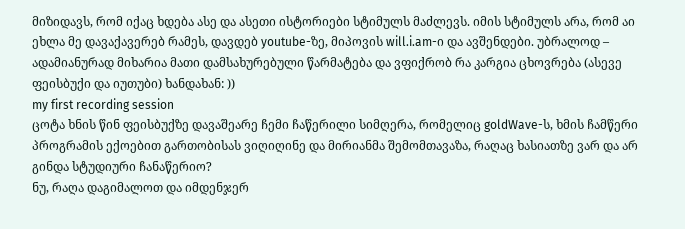მიზიდავს, რომ იქაც ხდება ასე და ასეთი ისტორიები სტიმულს მაძლევს. იმის სტიმულს არა, რომ აი ეხლა მე დავაქავერებ რამეს, დავდებ youtube-ზე, მიპოვის will.i.am-ი და ავშენდები. უბრალოდ – ადამიანურად მიხარია მათი დამსახურებული წარმატება და ვფიქრობ რა კარგია ცხოვრება (ასევე ფეისბუქი და იუთუბი) ხანდახან: ))
my first recording session
ცოტა ხნის წინ ფეისბუქზე დავაშეარე ჩემი ჩაწერილი სიმღერა, რომელიც goldWave-ს, ხმის ჩამწერი პროგრამის ექოებით გართობისას ვიღიღინე და მირიანმა შემომთავაზა, რაღაც ხასიათზე ვარ და არ გინდა სტუდიური ჩანაწერიო?
ნუ, რაღა დაგიმალოთ და იმდენჯერ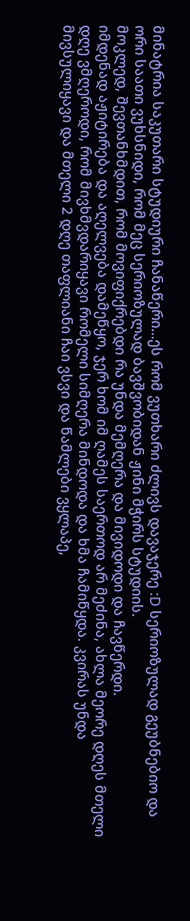მინატრია საკუთარი სტუდიური ჩანაწერი…ეს რომ ვუთხარი ძლივს დავაჯერე :D სერიოზულად გეუბნებიო და ორი საათი ვუხსნიდი, რომ მეც სერიოზულად ბავშვობიდან ჟინი მჭირს სტუდიის.
მოკლედ, შევთანხმდით, რომ მოვიფიქრებდი რა უნდა მემღერა და მივიდოდი და ჩავწერდი.
იმდენად აჟიტირება და აღელვება დამეწყო, ჯერ ხომ იმ ღამეს საერთოდ არ მეძინა, ახლა მეორე დღეს მთელი დღე ვმღეროდი, რომ მივხმვდარიყავი რომელი სიმღერა მინდოდა და ხმა ჩამიწყდა. კვირას უნდა მივსულიყავი და მთელი 2 დღე თაფლიანი ჩაი ვსვი და წამლები ვყლაპე,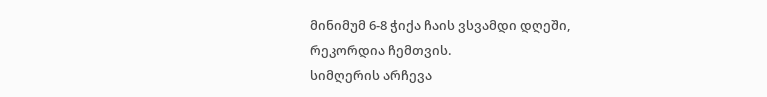მინიმუმ 6-8 ჭიქა ჩაის ვსვამდი დღეში, რეკორდია ჩემთვის.
სიმღერის არჩევა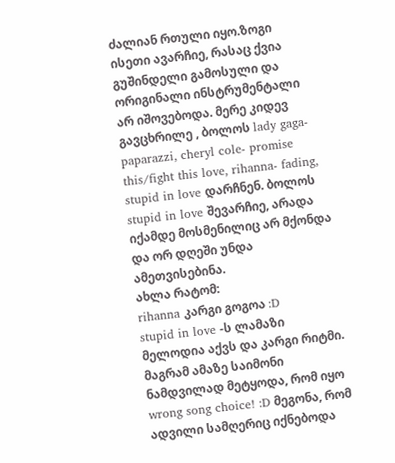ძალიან რთული იყო.ზოგი ისეთი ავარჩიე, რასაც ქვია გუშინდელი გამოსული და ორიგინალი ინსტრუმენტალი არ იშოვებოდა. მერე კიდევ გავცხრილე , ბოლოს lady gaga- paparazzi, cheryl cole- promise this/fight this love, rihanna- fading, stupid in love დარჩნენ. ბოლოს stupid in love შევარჩიე, არადა იქამდე მოსმენილიც არ მქონდა და ორ დღეში უნდა ამეთვისებინა.
ახლა რატომ:
rihanna კარგი გოგოა :D
stupid in love -ს ლამაზი მელოდია აქვს და კარგი რიტმი.
მაგრამ ამაზე საიმონი ნამდვილად მეტყოდა, რომ იყო wrong song choice! :D მეგონა, რომ ადვილი სამღერიც იქნებოდა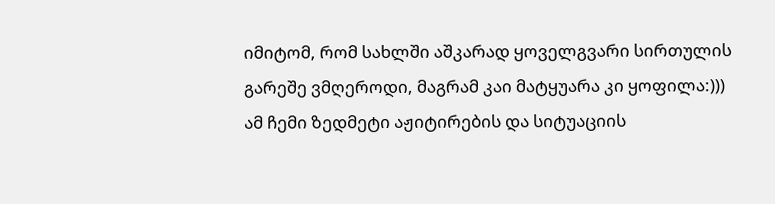იმიტომ, რომ სახლში აშკარად ყოველგვარი სირთულის გარეშე ვმღეროდი, მაგრამ კაი მატყუარა კი ყოფილა:)))
ამ ჩემი ზედმეტი აჟიტირების და სიტუაციის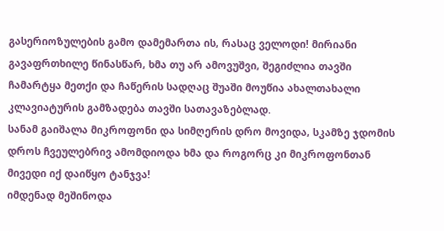გასერიოზულების გამო დამემართა ის, რასაც ველოდი! მირიანი გავაფრთხილე წინასწარ, ხმა თუ არ ამოვუშვი, შეგიძლია თავში ჩამარტყა მეთქი და ჩაწერის სადღაც შუაში მოუწია ახალთახალი კლავიატურის გამზადება თავში სათავაზებლად.
სანამ გაიშალა მიკროფონი და სიმღერის დრო მოვიდა, სკამზე ჯდომის დროს ჩვეულებრივ ამომდიოდა ხმა და როგორც კი მიკროფონთან მივედი იქ დაიწყო ტანჯვა!
იმდენად მეშინოდა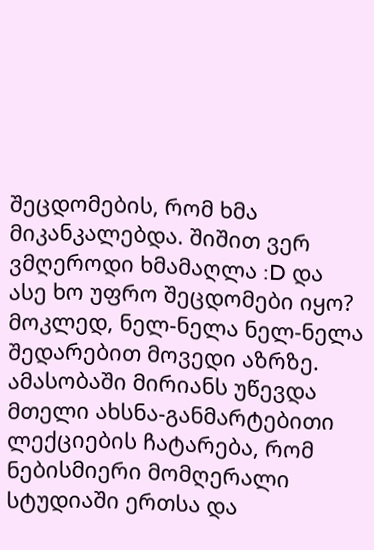შეცდომების, რომ ხმა მიკანკალებდა. შიშით ვერ ვმღეროდი ხმამაღლა :D და ასე ხო უფრო შეცდომები იყო? მოკლედ, ნელ-ნელა ნელ-ნელა შედარებით მოვედი აზრზე.
ამასობაში მირიანს უწევდა მთელი ახსნა-განმარტებითი ლექციების ჩატარება, რომ ნებისმიერი მომღერალი სტუდიაში ერთსა და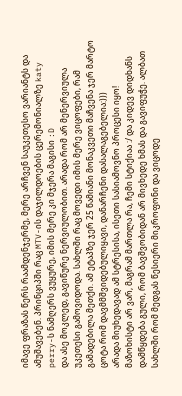იმავე ფრაზას წერს რაამდენჯერმე, მერე არჩვენ საუკეთესო ვარიანტს და ამუშავებენ. პრინციპში რაც MTV-ის დაჯილდოების ცერემონიალზე katy perry-ს ნამღერს ვუყურე, იმის მერე კი მჯერა მაგისი :D
და ასე მოკლედ, გავიწურე ნერვიულობით. არადა რომ არ მენერვიულა უკეთესი გამოვიდოდა. სახლში რაც მოვედი იმის მერე ვიცოფები, რამ გამადებილა მეთქი. ამ ეტაპზე ჯერ 25 წამიანი მონაკვეთი მაჩვენა ჯერ მარტო ცოტა რომ დავმმშვიდებულიყავი, დანარჩენი დასალაგებელია:)))
არადა მიუხედავად ამ სტრესისა, ისეთი სასიამოვნო პროცესი იყო! მაზოხისტი არ ვარ, მაგრამ მართლა რა, ჩემი სტიქიაა :/ და კიდევ დიდხანს დამწყდება გული, რომ ბავშვობიდან არ მივხედე ხმას და გავიფუჭე. ალბათ სახლში რომ მედგას წესიერი მიკროფონი და ვიცოდე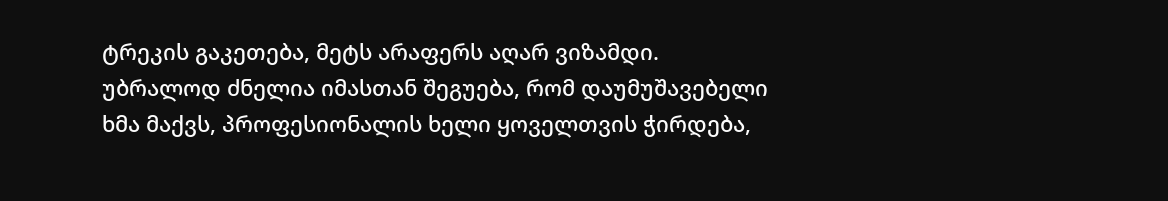ტრეკის გაკეთება, მეტს არაფერს აღარ ვიზამდი. უბრალოდ ძნელია იმასთან შეგუება, რომ დაუმუშავებელი ხმა მაქვს, პროფესიონალის ხელი ყოველთვის ჭირდება,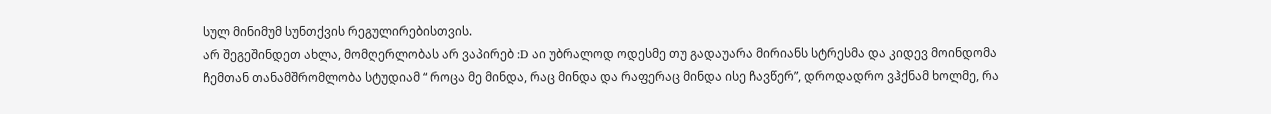სულ მინიმუმ სუნთქვის რეგულირებისთვის.
არ შეგეშინდეთ ახლა, მომღერლობას არ ვაპირებ :D აი უბრალოდ ოდესმე თუ გადაუარა მირიანს სტრესმა და კიდევ მოინდომა ჩემთან თანამშრომლობა სტუდიამ “ როცა მე მინდა, რაც მინდა და რაფერაც მინდა ისე ჩავწერ”, დროდადრო ვჰქნამ ხოლმე, რა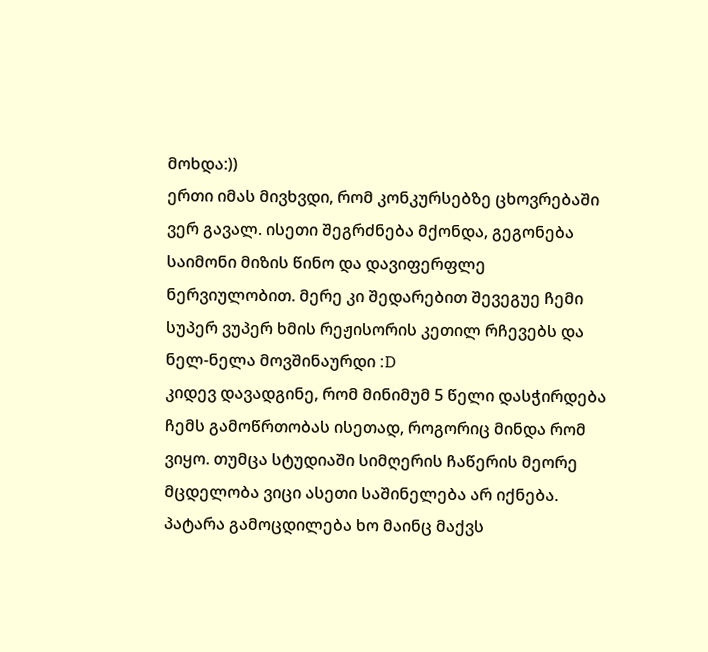მოხდა:))
ერთი იმას მივხვდი, რომ კონკურსებზე ცხოვრებაში ვერ გავალ. ისეთი შეგრძნება მქონდა, გეგონება საიმონი მიზის წინო და დავიფერფლე ნერვიულობით. მერე კი შედარებით შევეგუე ჩემი სუპერ ვუპერ ხმის რეჟისორის კეთილ რჩევებს და ნელ-ნელა მოვშინაურდი :D
კიდევ დავადგინე, რომ მინიმუმ 5 წელი დასჭირდება ჩემს გამოწრთობას ისეთად, როგორიც მინდა რომ ვიყო. თუმცა სტუდიაში სიმღერის ჩაწერის მეორე მცდელობა ვიცი ასეთი საშინელება არ იქნება. პატარა გამოცდილება ხო მაინც მაქვს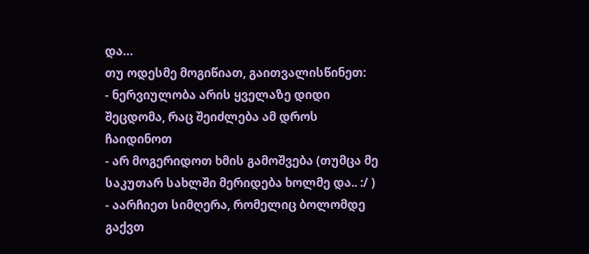და…
თუ ოდესმე მოგიწიათ, გაითვალისწინეთ:
- ნერვიულობა არის ყველაზე დიდი შეცდომა, რაც შეიძლება ამ დროს ჩაიდინოთ
- არ მოგერიდოთ ხმის გამოშვება (თუმცა მე საკუთარ სახლში მერიდება ხოლმე და.. :/ )
- აარჩიეთ სიმღერა, რომელიც ბოლომდე გაქვთ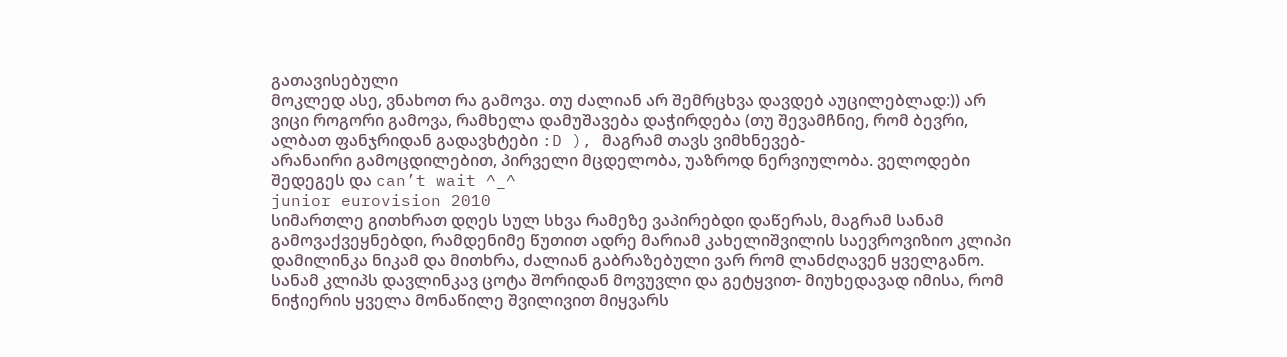გათავისებული
მოკლედ ასე, ვნახოთ რა გამოვა. თუ ძალიან არ შემრცხვა დავდებ აუცილებლად:)) არ ვიცი როგორი გამოვა, რამხელა დამუშავება დაჭირდება (თუ შევამჩნიე, რომ ბევრი, ალბათ ფანჯრიდან გადავხტები :D ), მაგრამ თავს ვიმხნევებ-
არანაირი გამოცდილებით, პირველი მცდელობა, უაზროდ ნერვიულობა. ველოდები შედეგეს და can’t wait ^_^
junior eurovision 2010
სიმართლე გითხრათ დღეს სულ სხვა რამეზე ვაპირებდი დაწერას, მაგრამ სანამ გამოვაქვეყნებდი, რამდენიმე წუთით ადრე მარიამ კახელიშვილის საევროვიზიო კლიპი დამილინკა ნიკამ და მითხრა, ძალიან გაბრაზებული ვარ რომ ლანძღავენ ყველგანო.
სანამ კლიპს დავლინკავ ცოტა შორიდან მოვუვლი და გეტყვით- მიუხედავად იმისა, რომ ნიჭიერის ყველა მონაწილე შვილივით მიყვარს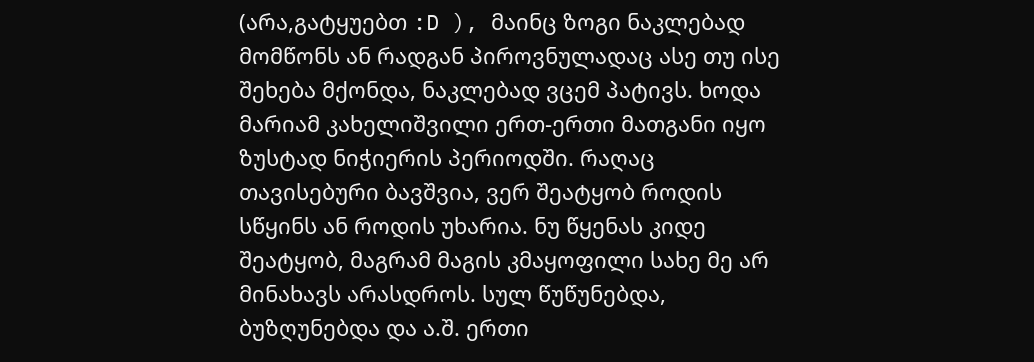(არა,გატყუებთ :D ), მაინც ზოგი ნაკლებად მომწონს ან რადგან პიროვნულადაც ასე თუ ისე შეხება მქონდა, ნაკლებად ვცემ პატივს. ხოდა მარიამ კახელიშვილი ერთ-ერთი მათგანი იყო ზუსტად ნიჭიერის პერიოდში. რაღაც თავისებური ბავშვია, ვერ შეატყობ როდის სწყინს ან როდის უხარია. ნუ წყენას კიდე შეატყობ, მაგრამ მაგის კმაყოფილი სახე მე არ მინახავს არასდროს. სულ წუწუნებდა, ბუზღუნებდა და ა.შ. ერთი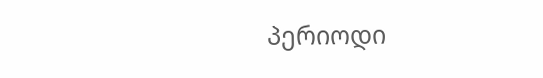პერიოდი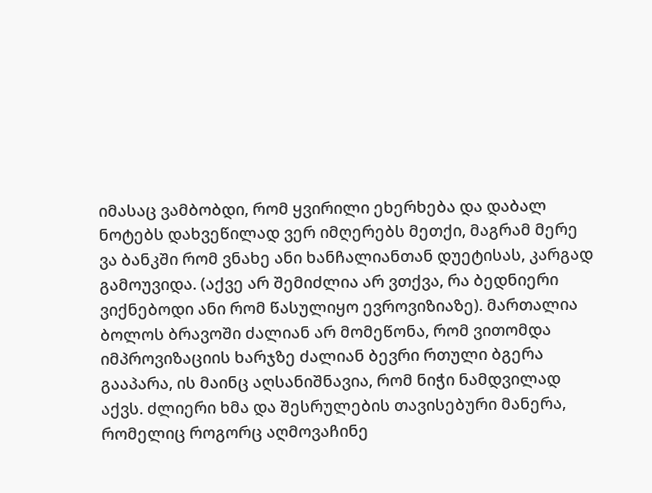იმასაც ვამბობდი, რომ ყვირილი ეხერხება და დაბალ ნოტებს დახვეწილად ვერ იმღერებს მეთქი, მაგრამ მერე ვა ბანკში რომ ვნახე ანი ხანჩალიანთან დუეტისას, კარგად გამოუვიდა. (აქვე არ შემიძლია არ ვთქვა, რა ბედნიერი ვიქნებოდი ანი რომ წასულიყო ევროვიზიაზე). მართალია ბოლოს ბრავოში ძალიან არ მომეწონა, რომ ვითომდა იმპროვიზაციის ხარჯზე ძალიან ბევრი რთული ბგერა გააპარა, ის მაინც აღსანიშნავია, რომ ნიჭი ნამდვილად აქვს. ძლიერი ხმა და შესრულების თავისებური მანერა, რომელიც როგორც აღმოვაჩინე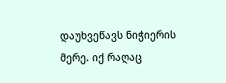დაუხვეწავს ნიჭიერის მერე. იქ რაღაც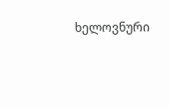ხელოვნური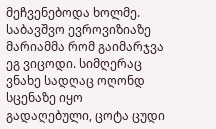მეჩვენებოდა ხოლმე.
საბავშვო ევროვიზიაზე მარიამმა რომ გაიმარჯვა ეგ ვიცოდი. სიმღერაც ვნახე სადღაც ოღონდ სცენაზე იყო გადაღებული, ცოტა ცუდი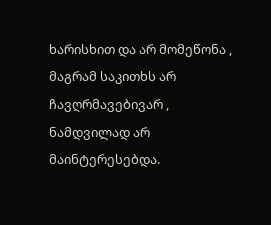ხარისხით და არ მომეწონა , მაგრამ საკითხს არ ჩავღრმავებივარ , ნამდვილად არ მაინტერესებდა.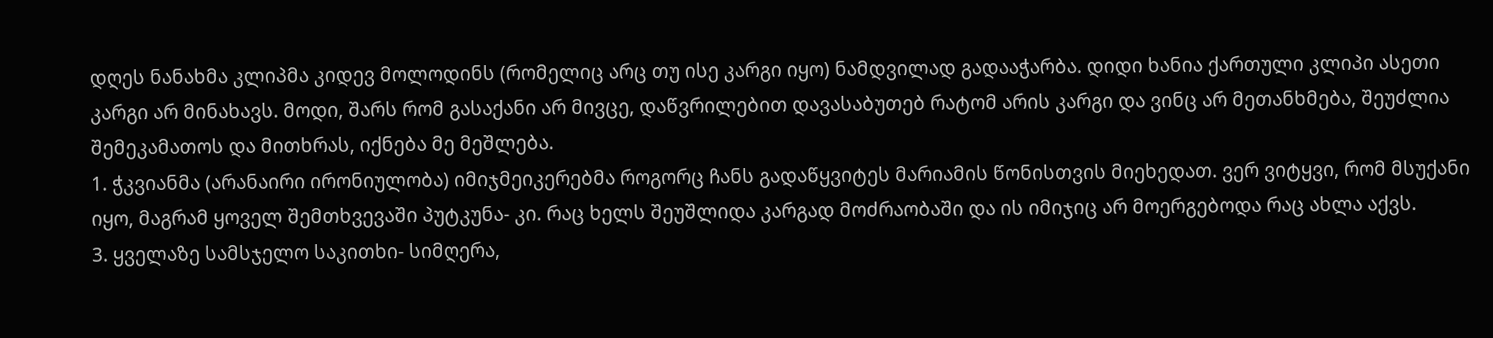დღეს ნანახმა კლიპმა კიდევ მოლოდინს (რომელიც არც თუ ისე კარგი იყო) ნამდვილად გადააჭარბა. დიდი ხანია ქართული კლიპი ასეთი კარგი არ მინახავს. მოდი, შარს რომ გასაქანი არ მივცე, დაწვრილებით დავასაბუთებ რატომ არის კარგი და ვინც არ მეთანხმება, შეუძლია შემეკამათოს და მითხრას, იქნება მე მეშლება.
1. ჭკვიანმა (არანაირი ირონიულობა) იმიჯმეიკერებმა როგორც ჩანს გადაწყვიტეს მარიამის წონისთვის მიეხედათ. ვერ ვიტყვი, რომ მსუქანი იყო, მაგრამ ყოველ შემთხვევაში პუტკუნა- კი. რაც ხელს შეუშლიდა კარგად მოძრაობაში და ის იმიჯიც არ მოერგებოდა რაც ახლა აქვს.
3. ყველაზე სამსჯელო საკითხი- სიმღერა,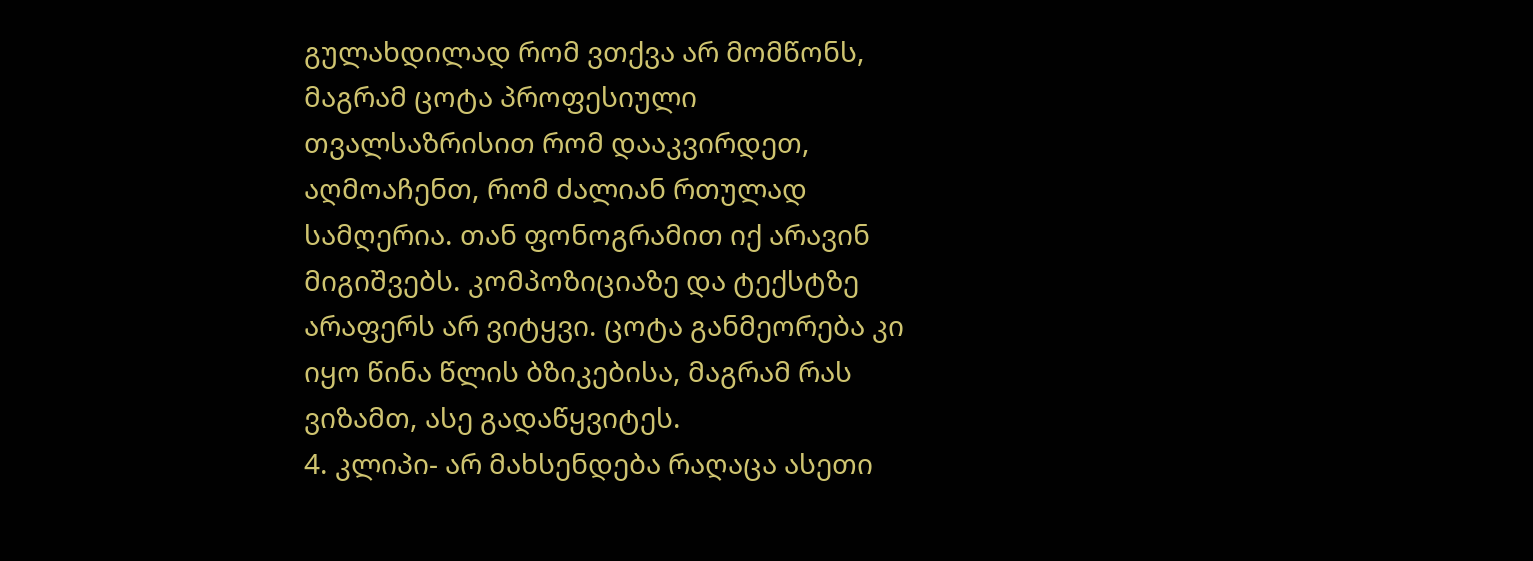გულახდილად რომ ვთქვა არ მომწონს, მაგრამ ცოტა პროფესიული თვალსაზრისით რომ დააკვირდეთ, აღმოაჩენთ, რომ ძალიან რთულად სამღერია. თან ფონოგრამით იქ არავინ მიგიშვებს. კომპოზიციაზე და ტექსტზე არაფერს არ ვიტყვი. ცოტა განმეორება კი იყო წინა წლის ბზიკებისა, მაგრამ რას ვიზამთ, ასე გადაწყვიტეს.
4. კლიპი- არ მახსენდება რაღაცა ასეთი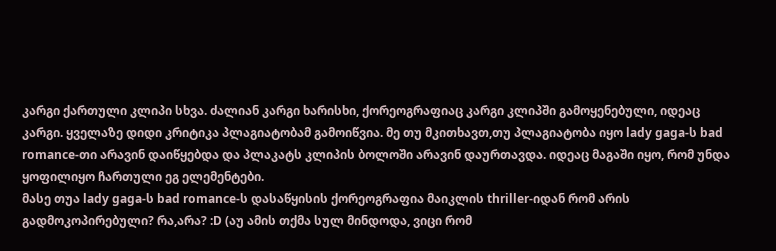კარგი ქართული კლიპი სხვა. ძალიან კარგი ხარისხი, ქორეოგრაფიაც კარგი კლიპში გამოყენებული, იდეაც კარგი. ყველაზე დიდი კრიტიკა პლაგიატობამ გამოიწვია. მე თუ მკითხავთ,თუ პლაგიატობა იყო lady gaga-ს bad romance-თი არავინ დაიწყებდა და პლაკატს კლიპის ბოლოში არავინ დაურთავდა. იდეაც მაგაში იყო, რომ უნდა ყოფილიყო ჩართული ეგ ელემენტები.
მასე თუა lady gaga-ს bad romance-ს დასაწყისის ქორეოგრაფია მაიკლის thriller-იდან რომ არის გადმოკოპირებული? რა,არა? :D (აუ ამის თქმა სულ მინდოდა, ვიცი რომ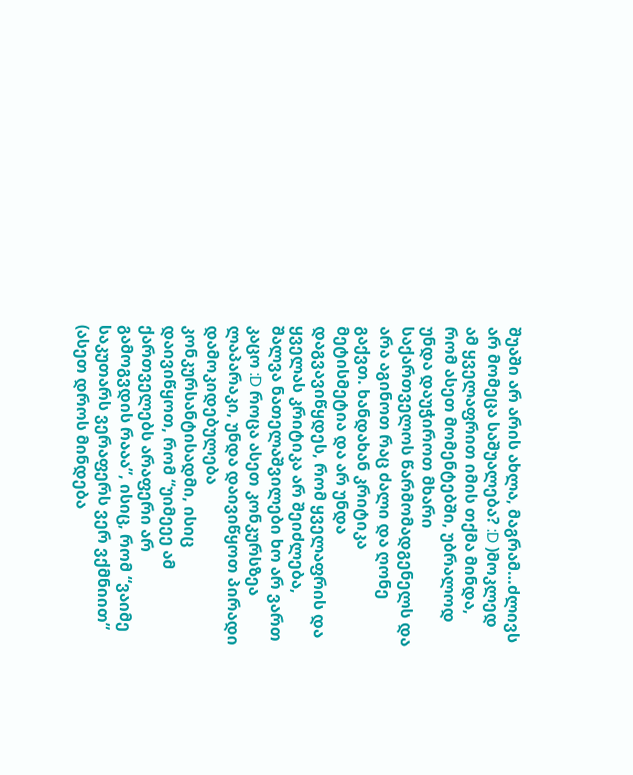შუაში არ არის ახლა, მაგრამ…ძლივს არ მომეცა საშუალება? :D )მოკლედ ამ ყველაფრით იმის თქმა მინდა, რომ ასეთ მომენტებში, უბრალოდ უნდა დაუჭიროთ მხარი საქართველოს წარმომადგენელს და არა აგინოთ რაც ძალი და ღონე გაქვთ. ხანდახან კრიტიკა მეტისმეტია და არ უნდა დაგვავიწყდეს, რომ ყველაფრის და ყველას კრიტიკა არ შეიძლება, შალვა ნათელაშვილები ხო არ ვართ კაცო :D როცა ასეთ კონკურსზეა ლაპარაკი, უნდა დაივიწყოთ პირადი დამოკიდებულება კონკურსანტისადმი, ისიც დაივიწყოთ, რომ “უიმეეე ამ ქართველებს არაფერი არ გამოგვდის რააა”, ისიც, რომ “ვაიმე საკუთარს ვერაფერს ვერ ვქმნიით” (ასეთ დროს მინდება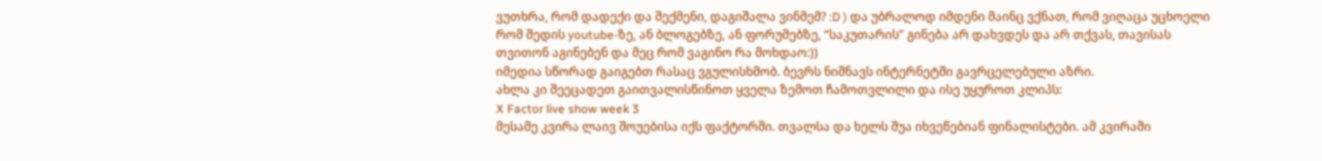ვუთხრა, რომ დადექი და შექმენი, დაგიშალა ვინმემ? :D ) და უბრალოდ იმდენი მაინც ვქნათ, რომ ვიღაცა უცხოელი რომ შედის youtube-ზე, ან ბლოგებზე, ან ფორუმებზე, “საკუთარის” გინება არ დახვდეს და არ თქვას, თავისას თვითონ აგინებენ და მეც რომ ვაგინო რა მოხდაო:))
იმედია სწორად გაიგებთ რასაც ვგულისხმობ. ბევრს ნიშნავს ინტერნეტში გავრცელებული აზრი.
ახლა კი შეეცადეთ გაითვალისწინოთ ყველა ზემოთ ჩამოთვლილი და ისე უყუროთ კლიპს:
X Factor live show week 3
მესამე კვირა ლაივ შოუებისა იქს ფაქტორში. თვალსა და ხელს შუა იხვეწებიან ფინალისტები. ამ კვირაში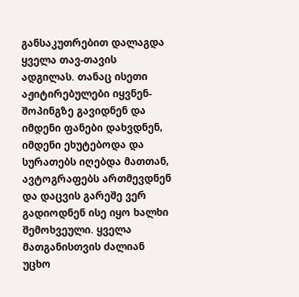განსაკუთრებით დალაგდა ყველა თავ-თავის ადგილას. თანაც ისეთი აჟიტირებულები იყვნენ- შოპინგზე გავიდნენ და იმდენი ფანები დახვდნენ, იმდენი ეხუტებოდა და სურათებს იღებდა მათთან, ავტოგრაფებს ართმევდნენ და დაცვის გარეშე ვერ გადიოდნენ ისე იყო ხალხი შემოხვეული. ყველა მათგანისთვის ძალიან უცხო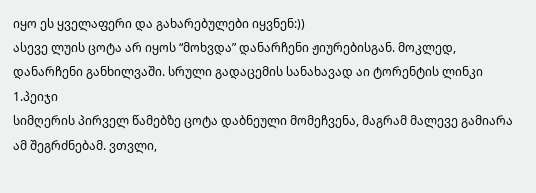იყო ეს ყველაფერი და გახარებულები იყვნენ:))
ასევე ლუის ცოტა არ იყოს “მოხვდა” დანარჩენი ჟიურებისგან. მოკლედ, დანარჩენი განხილვაში. სრული გადაცემის სანახავად აი ტორენტის ლინკი
1.პეიჯი
სიმღერის პირველ წამებზე ცოტა დაბნეული მომეჩვენა, მაგრამ მალევე გამიარა ამ შეგრძნებამ. ვთვლი,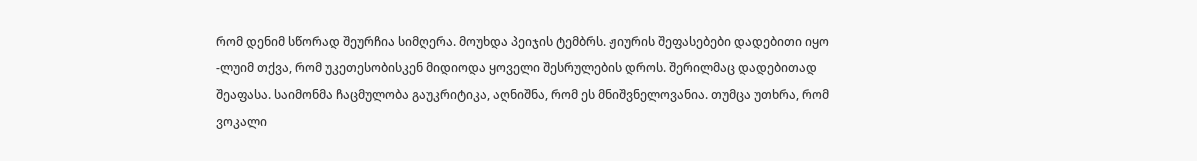რომ დენიმ სწორად შეურჩია სიმღერა. მოუხდა პეიჯის ტემბრს. ჟიურის შეფასებები დადებითი იყო -ლუიმ თქვა, რომ უკეთესობისკენ მიდიოდა ყოველი შესრულების დროს. შერილმაც დადებითად შეაფასა. საიმონმა ჩაცმულობა გაუკრიტიკა, აღნიშნა, რომ ეს მნიშვნელოვანია. თუმცა უთხრა, რომ ვოკალი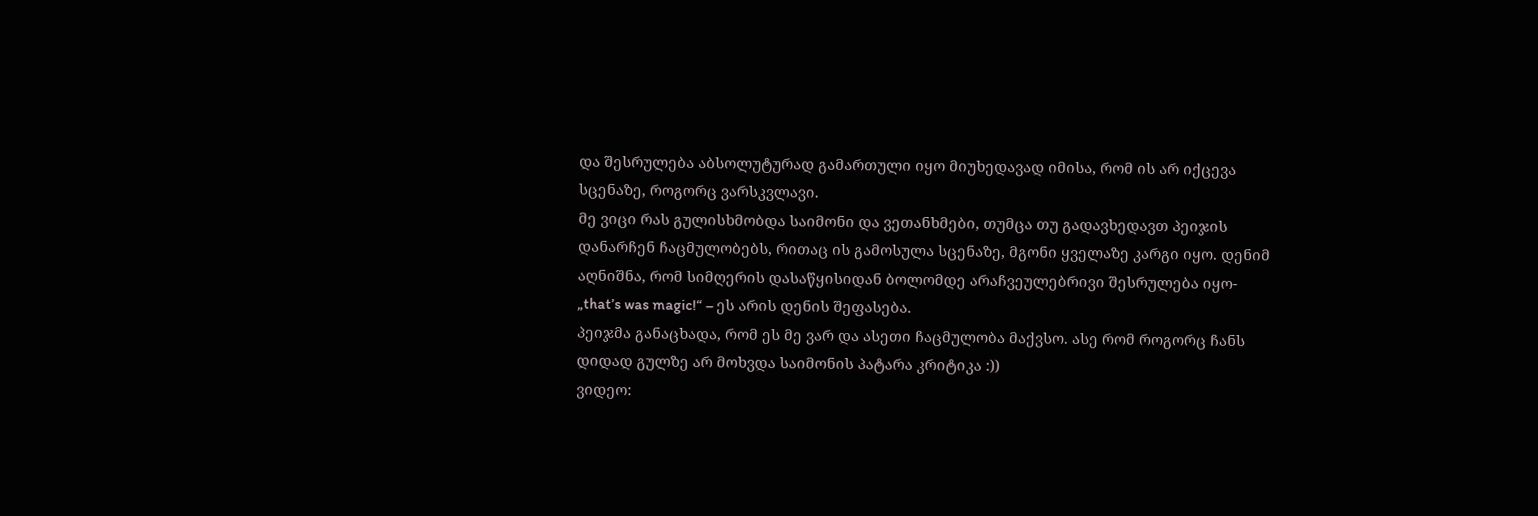და შესრულება აბსოლუტურად გამართული იყო მიუხედავად იმისა, რომ ის არ იქცევა სცენაზე, როგორც ვარსკვლავი.
მე ვიცი რას გულისხმობდა საიმონი და ვეთანხმები, თუმცა თუ გადავხედავთ პეიჯის დანარჩენ ჩაცმულობებს, რითაც ის გამოსულა სცენაზე, მგონი ყველაზე კარგი იყო. დენიმ აღნიშნა, რომ სიმღერის დასაწყისიდან ბოლომდე არაჩვეულებრივი შესრულება იყო- „that’s was magic!“ – ეს არის დენის შეფასება.
პეიჯმა განაცხადა, რომ ეს მე ვარ და ასეთი ჩაცმულობა მაქვსო. ასე რომ როგორც ჩანს დიდად გულზე არ მოხვდა საიმონის პატარა კრიტიკა :))
ვიდეო: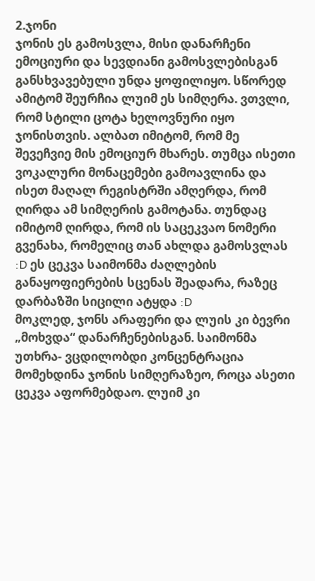2.ჯონი
ჯონის ეს გამოსვლა, მისი დანარჩენი ემოციური და სევდიანი გამოსვლებისგან განსხვავებული უნდა ყოფილიყო. სწორედ ამიტომ შეურჩია ლუიმ ეს სიმღერა. ვთვლი, რომ სტილი ცოტა ხელოვნური იყო ჯონისთვის. ალბათ იმიტომ, რომ მე შევეჩვიე მის ემოციურ მხარეს. თუმცა ისეთი ვოკალური მონაცემები გამოავლინა და ისეთ მაღალ რეგისტრში ამღერდა, რომ ღირდა ამ სიმღერის გამოტანა. თუნდაც იმიტომ ღირდა, რომ ის საცეკვაო ნომერი გვენახა, რომელიც თან ახლდა გამოსვლას :D ეს ცეკვა საიმონმა ძაღლების განაყოფიერების სცენას შეადარა, რაზეც დარბაზში სიცილი ატყდა :D
მოკლედ, ჯონს არაფერი და ლუის კი ბევრი „მოხვდა“ დანარჩენებისგან. საიმონმა უთხრა- ვცდილობდი კონცენტრაცია მომეხდინა ჯონის სიმღერაზეო, როცა ასეთი ცეკვა აფორმებდაო. ლუიმ კი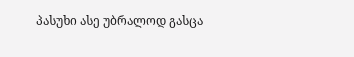პასუხი ასე უბრალოდ გასცა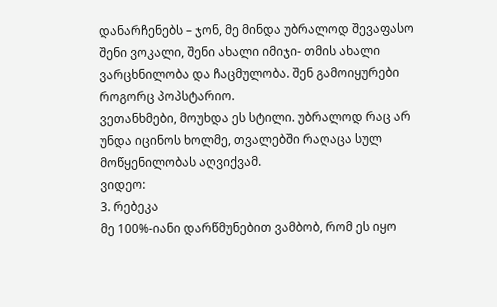დანარჩენებს – ჯონ, მე მინდა უბრალოდ შევაფასო შენი ვოკალი, შენი ახალი იმიჯი- თმის ახალი ვარცხნილობა და ჩაცმულობა. შენ გამოიყურები როგორც პოპსტარიო.
ვეთანხმები, მოუხდა ეს სტილი. უბრალოდ რაც არ უნდა იცინოს ხოლმე, თვალებში რაღაცა სულ მოწყენილობას აღვიქვამ.
ვიდეო:
3. რებეკა
მე 100%-იანი დარწმუნებით ვამბობ, რომ ეს იყო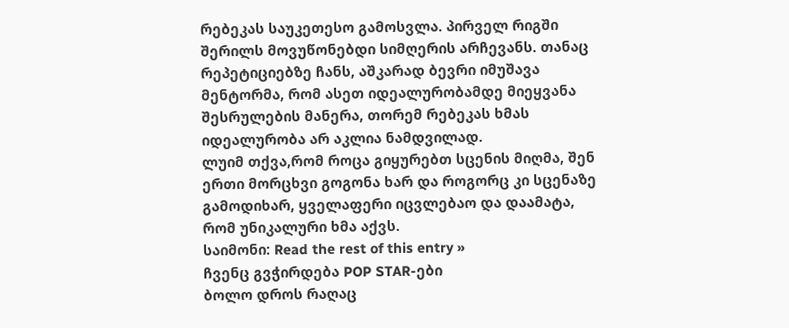რებეკას საუკეთესო გამოსვლა. პირველ რიგში შერილს მოვუწონებდი სიმღერის არჩევანს. თანაც რეპეტიციებზე ჩანს, აშკარად ბევრი იმუშავა მენტორმა, რომ ასეთ იდეალურობამდე მიეყვანა შესრულების მანერა, თორემ რებეკას ხმას იდეალურობა არ აკლია ნამდვილად.
ლუიმ თქვა,რომ როცა გიყურებთ სცენის მიღმა, შენ ერთი მორცხვი გოგონა ხარ და როგორც კი სცენაზე გამოდიხარ, ყველაფერი იცვლებაო და დაამატა, რომ უნიკალური ხმა აქვს.
საიმონი: Read the rest of this entry »
ჩვენც გვჭირდება POP STAR-ები
ბოლო დროს რაღაც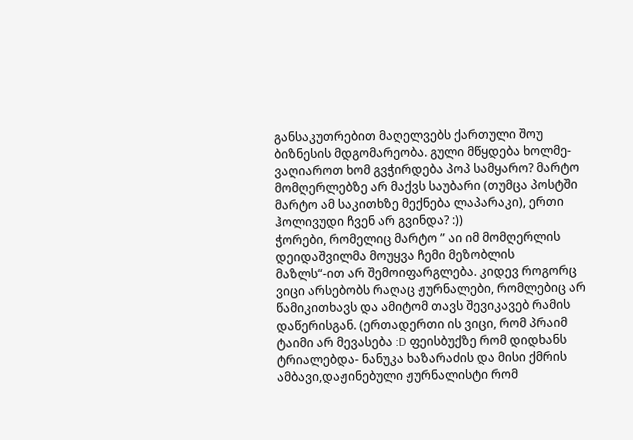განსაკუთრებით მაღელვებს ქართული შოუ ბიზნესის მდგომარეობა. გული მწყდება ხოლმე- ვაღიაროთ ხომ გვჭირდება პოპ სამყარო? მარტო მომღერლებზე არ მაქვს საუბარი (თუმცა პოსტში მარტო ამ საკითხზე მექნება ლაპარაკი), ერთი ჰოლივუდი ჩვენ არ გვინდა? :))
ჭორები, რომელიც მარტო ” აი იმ მომღერლის დეიდაშვილმა მოუყვა ჩემი მეზობლის მაზლს“-ით არ შემოიფარგლება. კიდევ როგორც ვიცი არსებობს რაღაც ჟურნალები, რომლებიც არ წამიკითხავს და ამიტომ თავს შევიკავებ რამის დაწერისგან. (ერთადერთი ის ვიცი, რომ პრაიმ ტაიმი არ მევასება :D ფეისბუქზე რომ დიდხანს ტრიალებდა- ნანუკა ხაზარაძის და მისი ქმრის ამბავი,დაჟინებული ჟურნალისტი რომ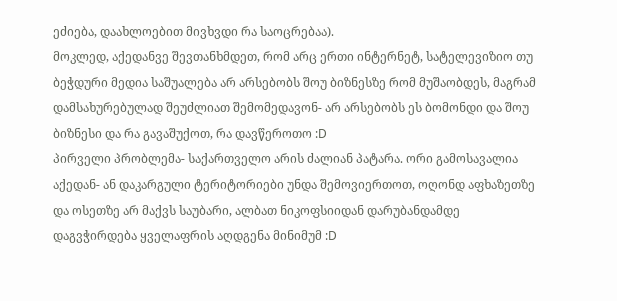ეძიება, დაახლოებით მივხვდი რა საოცრებაა).
მოკლედ, აქედანვე შევთანხმდეთ, რომ არც ერთი ინტერნეტ, სატელევიზიო თუ ბეჭდური მედია საშუალება არ არსებობს შოუ ბიზნესზე რომ მუშაობდეს, მაგრამ დამსახურებულად შეუძლიათ შემომედავონ- არ არსებობს ეს ბომონდი და შოუ ბიზნესი და რა გავაშუქოთ, რა დავწეროთო :D
პირველი პრობლემა- საქართველო არის ძალიან პატარა. ორი გამოსავალია აქედან- ან დაკარგული ტერიტორიები უნდა შემოვიერთოთ, ოღონდ აფხაზეთზე და ოსეთზე არ მაქვს საუბარი, ალბათ ნიკოფსიიდან დარუბანდამდე დაგვჭირდება ყველაფრის აღდგენა მინიმუმ :D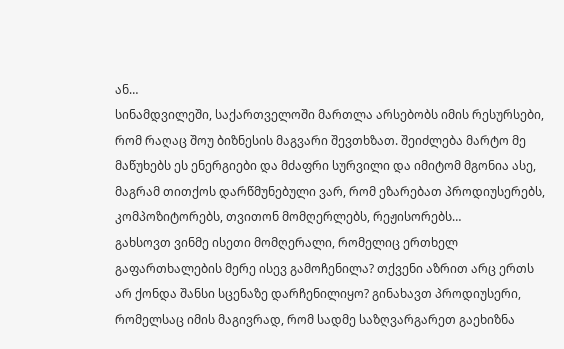ან…
სინამდვილეში, საქართველოში მართლა არსებობს იმის რესურსები, რომ რაღაც შოუ ბიზნესის მაგვარი შევთხზათ. შეიძლება მარტო მე მაწუხებს ეს ენერგიები და მძაფრი სურვილი და იმიტომ მგონია ასე, მაგრამ თითქოს დარწმუნებული ვარ, რომ ეზარებათ პროდიუსერებს, კომპოზიტორებს, თვითონ მომღერლებს, რეჟისორებს…
გახსოვთ ვინმე ისეთი მომღერალი, რომელიც ერთხელ გაფართხალების მერე ისევ გამოჩენილა? თქვენი აზრით არც ერთს არ ქონდა შანსი სცენაზე დარჩენილიყო? გინახავთ პროდიუსერი, რომელსაც იმის მაგივრად, რომ სადმე საზღვარგარეთ გაეხიზნა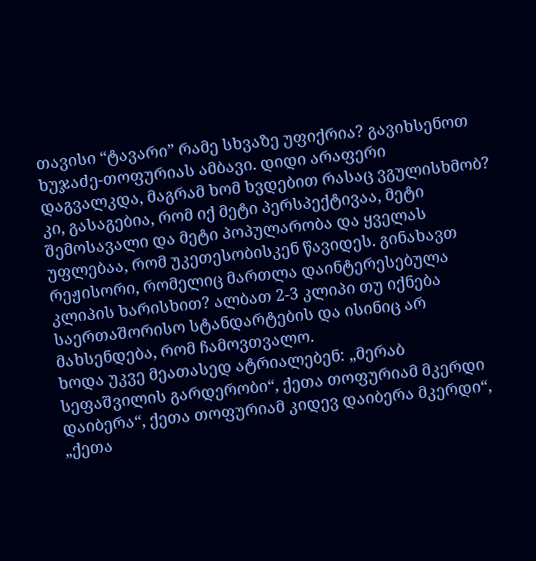თავისი “ტავარი” რამე სხვაზე უფიქრია? გავიხსენოთ ხუჯაძე-თოფურიას ამბავი. დიდი არაფერი დაგვალკდა, მაგრამ ხომ ხვდებით რასაც ვგულისხმობ? კი, გასაგებია, რომ იქ მეტი პერსპექტივაა, მეტი შემოსავალი და მეტი პოპულარობა და ყველას უფლებაა, რომ უკეთესობისკენ წავიდეს. გინახავთ რეჟისორი, რომელიც მართლა დაინტერესებულა კლიპის ხარისხით? ალბათ 2-3 კლიპი თუ იქნება საერთაშორისო სტანდარტების და ისინიც არ მახსენდება, რომ ჩამოვთვალო.
ხოდა უკვე მეათასედ ატრიალებენ: „მერაბ სეფაშვილის გარდერობი“, ქეთა თოფურიამ მკერდი დაიბერა“, ქეთა თოფურიამ კიდევ დაიბერა მკერდი“, „ქეთა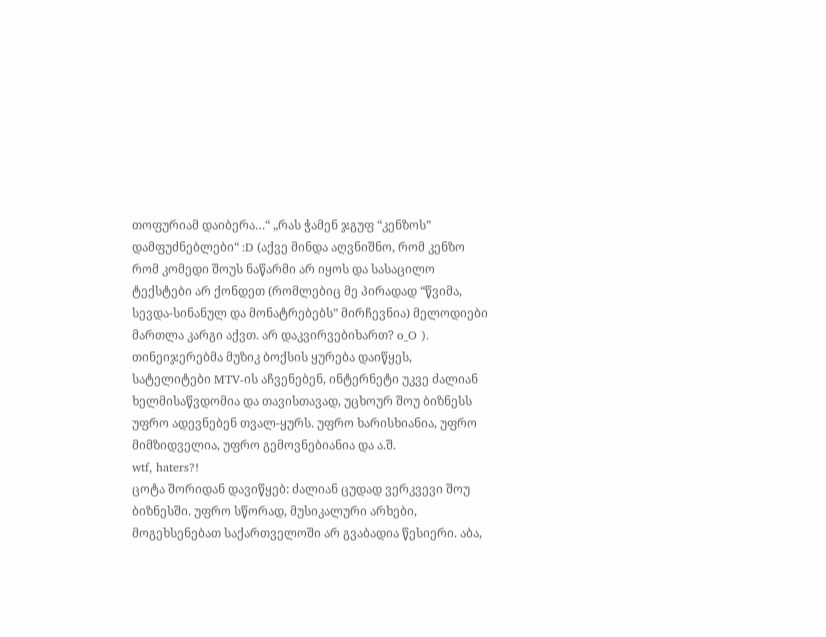თოფურიამ დაიბერა…“ „რას ჭამენ ჯგუფ “კენზოს” დამფუძნებლები“ :D (აქვე მინდა აღვნიშნო, რომ კენზო რომ კომედი შოუს ნაწარმი არ იყოს და სასაცილო ტექსტები არ ქონდეთ (რომლებიც მე პირადად “წვიმა, სევდა-სინანულ და მონატრებებს” მირჩევნია) მელოდიები მართლა კარგი აქვთ. არ დაკვირვებიხართ? o_O ).
თინეიჯერებმა მუზიკ ბოქსის ყურება დაიწყეს, სატელიტები MTV-ის აჩვენებენ, ინტერნეტი უკვე ძალიან ხელმისაწვდომია და თავისთავად, უცხოურ შოუ ბიზნესს უფრო ადევნებენ თვალ-ყურს. უფრო ხარისხიანია, უფრო მიმზიდველია, უფრო გემოვნებიანია და ა.შ.
wtf, haters?!
ცოტა შორიდან დავიწყებ: ძალიან ცუდად ვერკვევი შოუ ბიზნესში. უფრო სწორად, მუსიკალური არხები, მოგეხსენებათ საქართველოში არ გვაბადია წესიერი. აბა,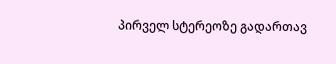პირველ სტერეოზე გადართავ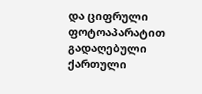და ციფრული ფოტოაპარატით გადაღებული ქართული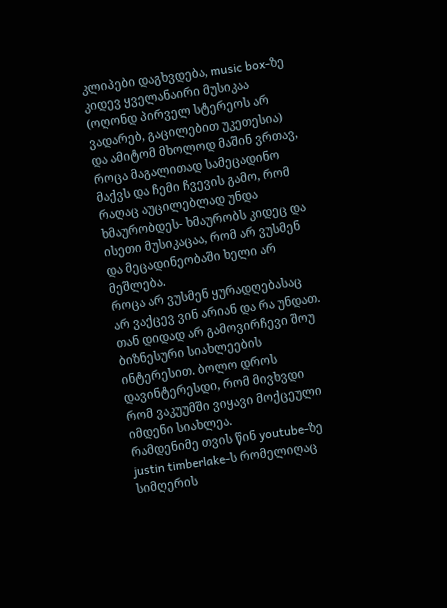კლიპები დაგხვდება, music box-ზე კიდევ ყველანაირი მუსიკაა (ოღონდ პირველ სტერეოს არ ვადარებ, გაცილებით უკეთესია) და ამიტომ მხოლოდ მაშინ ვრთავ, როცა მაგალითად სამეცადინო მაქვს და ჩემი ჩვევის გამო, რომ რაღაც აუცილებლად უნდა ხმაურობდეს- ხმაურობს კიდეც და ისეთი მუსიკაცაა, რომ არ ვუსმენ და მეცადინეობაში ხელი არ მეშლება.
როცა არ ვუსმენ ყურადღებასაც არ ვაქცევ ვინ არიან და რა უნდათ. თან დიდად არ გამოვირჩევი შოუ ბიზნესური სიახლეების ინტერესით. ბოლო დროს დავინტერესდი, რომ მივხვდი რომ ვაკუუმში ვიყავი მოქცეული იმდენი სიახლეა.
რამდენიმე თვის წინ youtube-ზე justin timberlake-ს რომელიღაც სიმღერის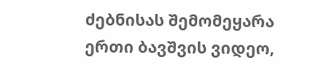ძებნისას შემომეყარა ერთი ბავშვის ვიდეო,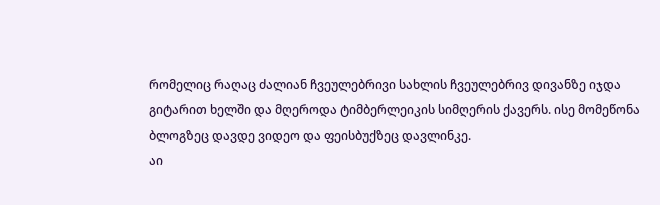რომელიც რაღაც ძალიან ჩვეულებრივი სახლის ჩვეულებრივ დივანზე იჯდა გიტარით ხელში და მღეროდა ტიმბერლეიკის სიმღერის ქავერს. ისე მომეწონა ბლოგზეც დავდე ვიდეო და ფეისბუქზეც დავლინკე.
აი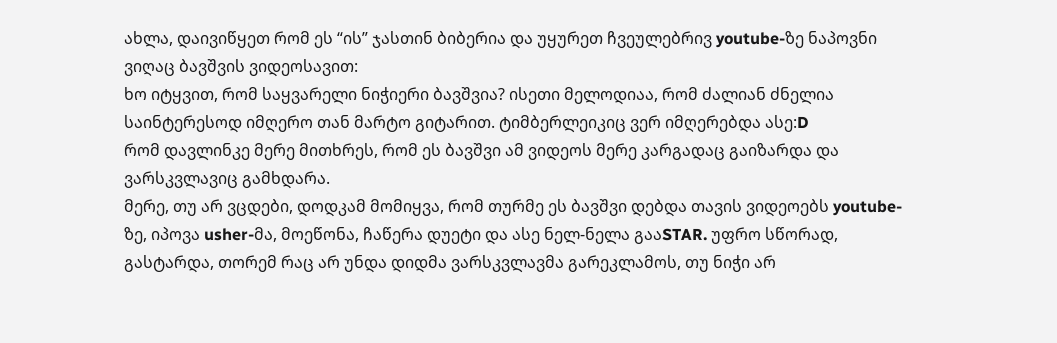ახლა, დაივიწყეთ რომ ეს “ის” ჯასთინ ბიბერია და უყურეთ ჩვეულებრივ youtube-ზე ნაპოვნი ვიღაც ბავშვის ვიდეოსავით:
ხო იტყვით, რომ საყვარელი ნიჭიერი ბავშვია? ისეთი მელოდიაა, რომ ძალიან ძნელია საინტერესოდ იმღერო თან მარტო გიტარით. ტიმბერლეიკიც ვერ იმღერებდა ასე:D
რომ დავლინკე მერე მითხრეს, რომ ეს ბავშვი ამ ვიდეოს მერე კარგადაც გაიზარდა და ვარსკვლავიც გამხდარა.
მერე, თუ არ ვცდები, დოდკამ მომიყვა, რომ თურმე ეს ბავშვი დებდა თავის ვიდეოებს youtube-ზე, იპოვა usher-მა, მოეწონა, ჩაწერა დუეტი და ასე ნელ-ნელა გააSTAR. უფრო სწორად, გასტარდა, თორემ რაც არ უნდა დიდმა ვარსკვლავმა გარეკლამოს, თუ ნიჭი არ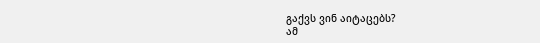გაქვს ვინ აიტაცებს?
ამ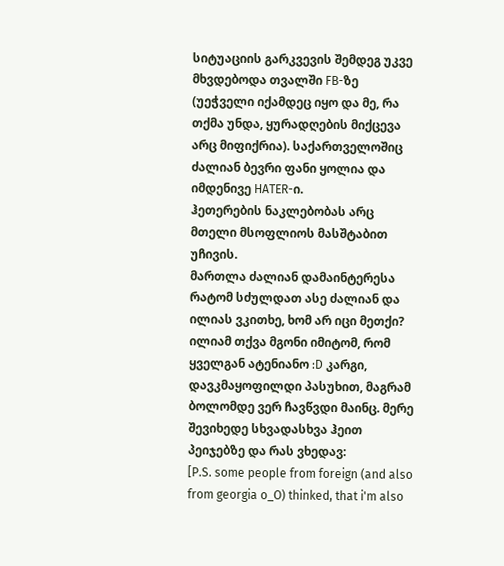სიტუაციის გარკვევის შემდეგ უკვე მხვდებოდა თვალში FB-ზე (უეჭველი იქამდეც იყო და მე, რა თქმა უნდა, ყურადღების მიქცევა არც მიფიქრია). საქართველოშიც ძალიან ბევრი ფანი ყოლია და იმდენივე HATER-ი.
ჰეთერების ნაკლებობას არც მთელი მსოფლიოს მასშტაბით უჩივის.
მართლა ძალიან დამაინტერესა რატომ სძულდათ ასე ძალიან და ილიას ვკითხე, ხომ არ იცი მეთქი? ილიამ თქვა მგონი იმიტომ, რომ ყველგან ატენიანო :D კარგი, დავკმაყოფილდი პასუხით, მაგრამ ბოლომდე ვერ ჩავწვდი მაინც. მერე შევიხედე სხვადასხვა ჰეით პეიჯებზე და რას ვხედავ:
[P.S. some people from foreign (and also from georgia o_O) thinked, that i'm also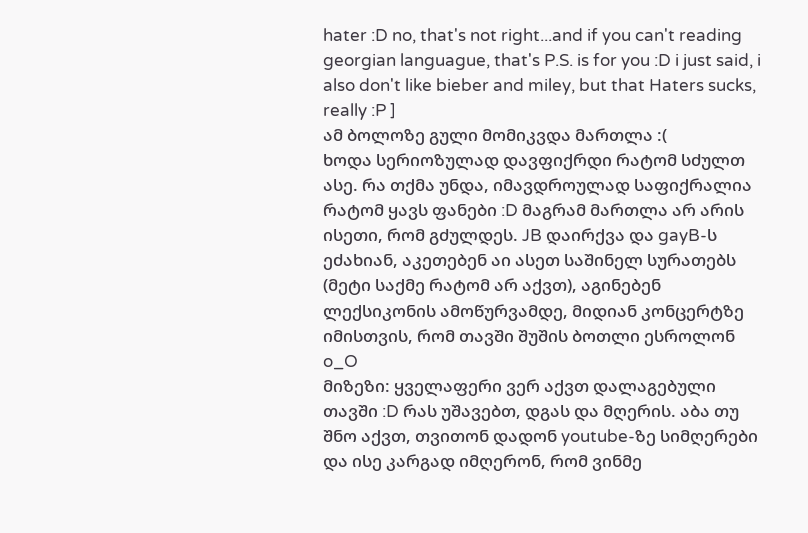hater :D no, that's not right...and if you can't reading georgian languague, that's P.S. is for you :D i just said, i also don't like bieber and miley, but that Haters sucks, really :P ]
ამ ბოლოზე გული მომიკვდა მართლა :(
ხოდა სერიოზულად დავფიქრდი რატომ სძულთ ასე. რა თქმა უნდა, იმავდროულად საფიქრალია რატომ ყავს ფანები :D მაგრამ მართლა არ არის ისეთი, რომ გძულდეს. JB დაირქვა და gayB-ს ეძახიან, აკეთებენ აი ასეთ საშინელ სურათებს (მეტი საქმე რატომ არ აქვთ), აგინებენ ლექსიკონის ამოწურვამდე, მიდიან კონცერტზე იმისთვის, რომ თავში შუშის ბოთლი ესროლონ o_O
მიზეზი: ყველაფერი ვერ აქვთ დალაგებული თავში :D რას უშავებთ, დგას და მღერის. აბა თუ შნო აქვთ, თვითონ დადონ youtube-ზე სიმღერები და ისე კარგად იმღერონ, რომ ვინმე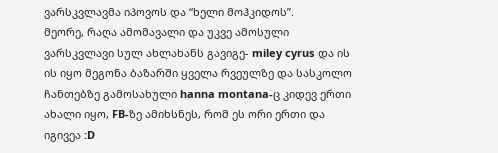ვარსკვლავმა იპოვოს და “ხელი მოჰკიდოს”.
მეორე, რაღა ამომავალი და უკვე ამოსული ვარსკვლავი სულ ახლახანს გავიგე- miley cyrus და ის ის იყო მეგონა ბაზარში ყველა რვეულზე და სასკოლო ჩანთებზე გამოსახული hanna montana-ც კიდევ ერთი ახალი იყო, FB-ზე ამიხსნეს, რომ ეს ორი ერთი და იგივეა :D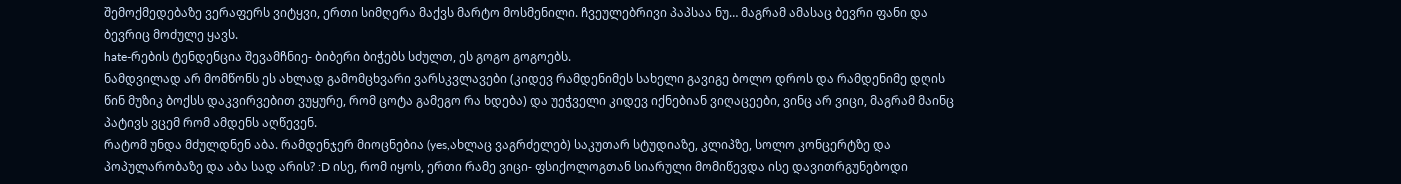შემოქმედებაზე ვერაფერს ვიტყვი, ერთი სიმღერა მაქვს მარტო მოსმენილი. ჩვეულებრივი პაპსაა ნუ… მაგრამ ამასაც ბევრი ფანი და ბევრიც მოძულე ყავს.
hate-რების ტენდენცია შევამჩნიე- ბიბერი ბიჭებს სძულთ, ეს გოგო გოგოებს.
ნამდვილად არ მომწონს ეს ახლად გამომცხვარი ვარსკვლავები (კიდევ რამდენიმეს სახელი გავიგე ბოლო დროს და რამდენიმე დღის წინ მუზიკ ბოქსს დაკვირვებით ვუყურე, რომ ცოტა გამეგო რა ხდება) და უეჭველი კიდევ იქნებიან ვიღაცეები, ვინც არ ვიცი, მაგრამ მაინც პატივს ვცემ რომ ამდენს აღწევენ.
რატომ უნდა მძულდნენ აბა. რამდენჯერ მიოცნებია (yes,ახლაც ვაგრძელებ) საკუთარ სტუდიაზე, კლიპზე, სოლო კონცერტზე და პოპულარობაზე და აბა სად არის? :D ისე, რომ იყოს, ერთი რამე ვიცი- ფსიქოლოგთან სიარული მომიწევდა ისე დავითრგუნებოდი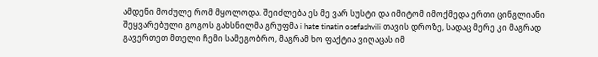ამდენი მოძულე რომ მყოლოდა. შეიძლება ეს მე ვარ სუსტი და იმიტომ იმოქმედა ერთი ცინგლიანი შეყვარებული გოგოს გახსნილმა გრუფმა i hate tinatin osefashvili თავის დროზე, სადაც მერე კი მაგრად გავერთეთ მთელი ჩემი სამეგობრო, მაგრამ ხო ფაქტია ვიღაცას იმ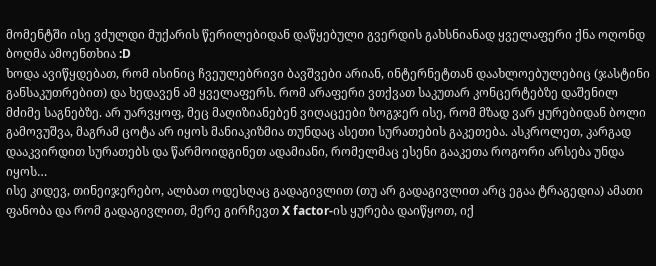მომენტში ისე ვძულდი მუქარის წერილებიდან დაწყებული გვერდის გახსნიანად ყველაფერი ქნა ოღონდ ბოღმა ამოენთხია :D
ხოდა ავიწყდებათ, რომ ისინიც ჩვეულებრივი ბავშვები არიან, ინტერნეტთან დაახლოებულებიც (ჯასტინი განსაკუთრებით) და ხედავენ ამ ყველაფერს. რომ არაფერი ვთქვათ საკუთარ კონცერტებზე დაშენილ მძიმე საგნებზე. არ უარვყოფ, მეც მაღიზიანებენ ვიღაცეები ზოგჯერ ისე, რომ მზად ვარ ყურებიდან ბოლი გამოვუშვა, მაგრამ ცოტა არ იყოს მანიაკიზმია თუნდაც ასეთი სურათების გაკეთება. ასკროლეთ, კარგად დააკვირდით სურათებს და წარმოიდგინეთ ადამიანი, რომელმაც ესენი გააკეთა როგორი არსება უნდა იყოს…
ისე კიდევ, თინეიჯერებო, ალბათ ოდესღაც გადაგივლით (თუ არ გადაგივლით არც ეგაა ტრაგედია) ამათი ფანობა და რომ გადაგივლით, მერე გირჩევთ X factor-ის ყურება დაიწყოთ, იქ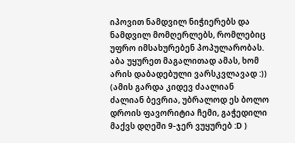იპოვით ნამდვილ ნიჭიერებს და ნამდვილ მომღერლებს, რომლებიც უფრო იმსახურებენ პოპულარობას. აბა უყურეთ მაგალითად ამას, ხომ არის დაბადებული ვარსკვლავად :)) (ამის გარდა კიდევ ძაალიან ძალიან ბევრია, უბრალოდ ეს ბოლო დროის ფავორიტია ჩემი, გაჭედილი მაქვს დღეში 9-ჯერ ვუყურებ :D )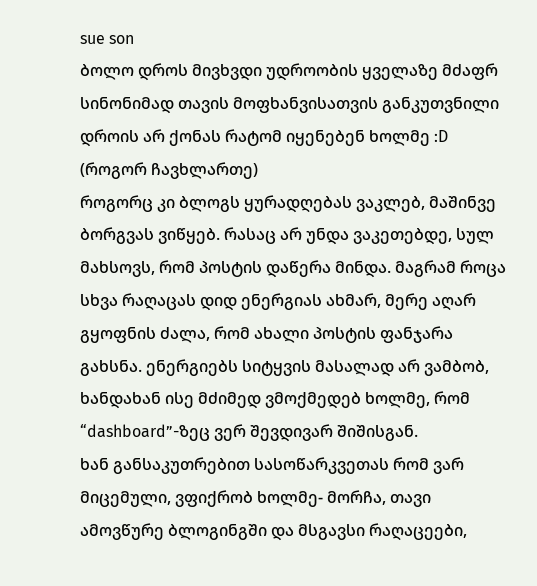sue son
ბოლო დროს მივხვდი უდროობის ყველაზე მძაფრ სინონიმად თავის მოფხანვისათვის განკუთვნილი დროის არ ქონას რატომ იყენებენ ხოლმე :D (როგორ ჩავხლართე)
როგორც კი ბლოგს ყურადღებას ვაკლებ, მაშინვე ბორგვას ვიწყებ. რასაც არ უნდა ვაკეთებდე, სულ მახსოვს, რომ პოსტის დაწერა მინდა. მაგრამ როცა სხვა რაღაცას დიდ ენერგიას ახმარ, მერე აღარ გყოფნის ძალა, რომ ახალი პოსტის ფანჯარა გახსნა. ენერგიებს სიტყვის მასალად არ ვამბობ, ხანდახან ისე მძიმედ ვმოქმედებ ხოლმე, რომ “dashboard”-ზეც ვერ შევდივარ შიშისგან.
ხან განსაკუთრებით სასოწარკვეთას რომ ვარ მიცემული, ვფიქრობ ხოლმე- მორჩა, თავი ამოვწურე ბლოგინგში და მსგავსი რაღაცეები,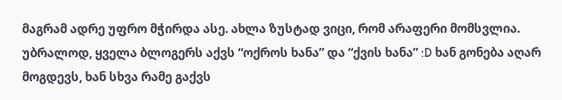მაგრამ ადრე უფრო მჭირდა ასე. ახლა ზუსტად ვიცი, რომ არაფერი მომსვლია. უბრალოდ, ყველა ბლოგერს აქვს “ოქროს ხანა” და “ქვის ხანა” :D ხან გონება აღარ მოგდევს, ხან სხვა რამე გაქვს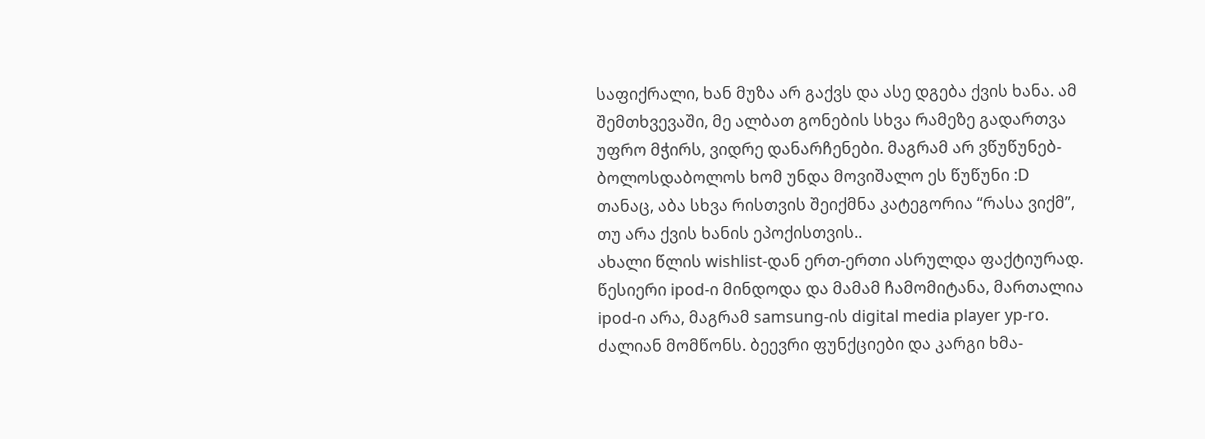საფიქრალი, ხან მუზა არ გაქვს და ასე დგება ქვის ხანა. ამ შემთხვევაში, მე ალბათ გონების სხვა რამეზე გადართვა უფრო მჭირს, ვიდრე დანარჩენები. მაგრამ არ ვწუწუნებ- ბოლოსდაბოლოს ხომ უნდა მოვიშალო ეს წუწუნი :D
თანაც, აბა სხვა რისთვის შეიქმნა კატეგორია “რასა ვიქმ”, თუ არა ქვის ხანის ეპოქისთვის..
ახალი წლის wishlist-დან ერთ-ერთი ასრულდა ფაქტიურად. წესიერი ipod-ი მინდოდა და მამამ ჩამომიტანა, მართალია ipod-ი არა, მაგრამ samsung-ის digital media player yp-ro. ძალიან მომწონს. ბეევრი ფუნქციები და კარგი ხმა-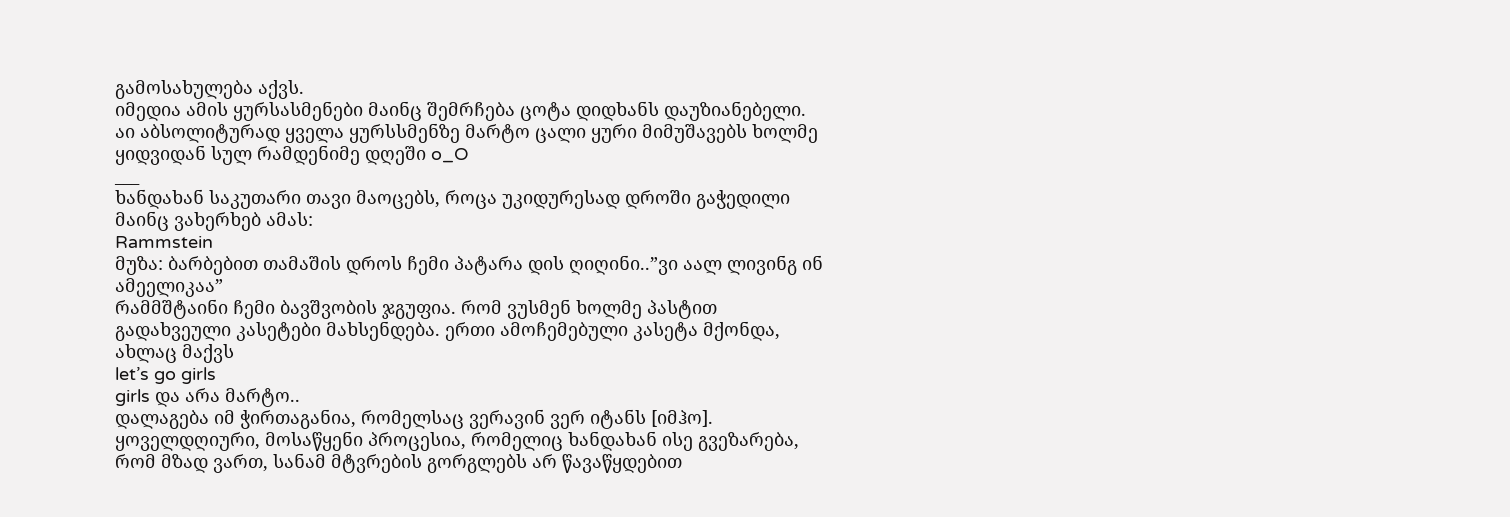გამოსახულება აქვს.
იმედია ამის ყურსასმენები მაინც შემრჩება ცოტა დიდხანს დაუზიანებელი. აი აბსოლიტურად ყველა ყურსსმენზე მარტო ცალი ყური მიმუშავებს ხოლმე ყიდვიდან სულ რამდენიმე დღეში o_O
___
ხანდახან საკუთარი თავი მაოცებს, როცა უკიდურესად დროში გაჭედილი მაინც ვახერხებ ამას:
Rammstein
მუზა: ბარბებით თამაშის დროს ჩემი პატარა დის ღიღინი..”ვი აალ ლივინგ ინ ამეელიკაა”
რამმშტაინი ჩემი ბავშვობის ჯგუფია. რომ ვუსმენ ხოლმე პასტით გადახვეული კასეტები მახსენდება. ერთი ამოჩემებული კასეტა მქონდა, ახლაც მაქვს
let’s go girls
girls და არა მარტო..
დალაგება იმ ჭირთაგანია, რომელსაც ვერავინ ვერ იტანს [იმჰო]. ყოველდღიური, მოსაწყენი პროცესია, რომელიც ხანდახან ისე გვეზარება, რომ მზად ვართ, სანამ მტვრების გორგლებს არ წავაწყდებით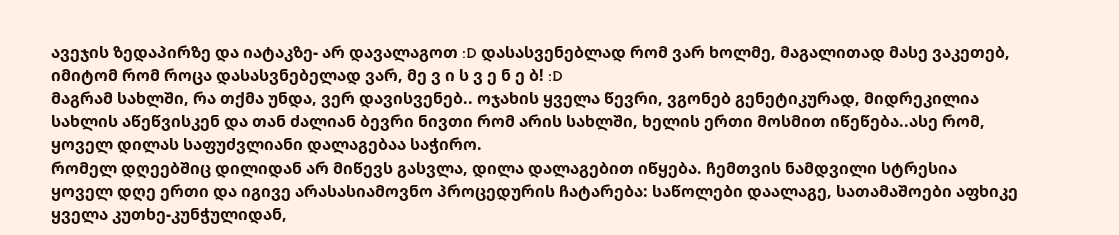ავეჯის ზედაპირზე და იატაკზე- არ დავალაგოთ :D დასასვენებლად რომ ვარ ხოლმე, მაგალითად მასე ვაკეთებ, იმიტომ რომ როცა დასასვნებელად ვარ, მე ვ ი ს ვ ე ნ ე ბ! :D
მაგრამ სახლში, რა თქმა უნდა, ვერ დავისვენებ.. ოჯახის ყველა წევრი, ვგონებ გენეტიკურად, მიდრეკილია სახლის აწეწვისკენ და თან ძალიან ბევრი ნივთი რომ არის სახლში, ხელის ერთი მოსმით იწეწება..ასე რომ, ყოველ დილას საფუძვლიანი დალაგებაა საჭირო.
რომელ დღეებშიც დილიდან არ მიწევს გასვლა, დილა დალაგებით იწყება. ჩემთვის ნამდვილი სტრესია ყოველ დღე ერთი და იგივე არასასიამოვნო პროცედურის ჩატარება: საწოლები დაალაგე, სათამაშოები აფხიკე ყველა კუთხე-კუნჭულიდან,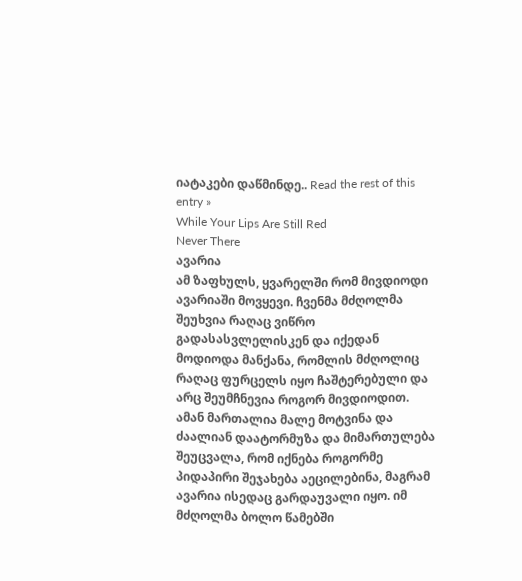იატაკები დაწმინდე.. Read the rest of this entry »
While Your Lips Are Still Red
Never There
ავარია
ამ ზაფხულს, ყვარელში რომ მივდიოდი ავარიაში მოვყევი. ჩვენმა მძღოლმა შეუხვია რაღაც ვიწრო გადასასვლელისკენ და იქედან მოდიოდა მანქანა, რომლის მძღოლიც რაღაც ფურცელს იყო ჩაშტერებული და არც შეუმჩნევია როგორ მივდიოდით. ამან მართალია მალე მოტვინა და ძაალიან დაატორმუზა და მიმართულება შეუცვალა, რომ იქნება როგორმე პიდაპირი შეჯახება აეცილებინა, მაგრამ ავარია ისედაც გარდაუვალი იყო. იმ მძღოლმა ბოლო წამებში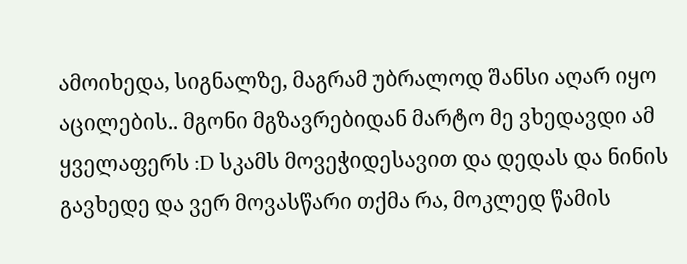ამოიხედა, სიგნალზე, მაგრამ უბრალოდ შანსი აღარ იყო აცილების.. მგონი მგზავრებიდან მარტო მე ვხედავდი ამ ყველაფერს :D სკამს მოვეჭიდესავით და დედას და ნინის გავხედე და ვერ მოვასწარი თქმა რა, მოკლედ წამის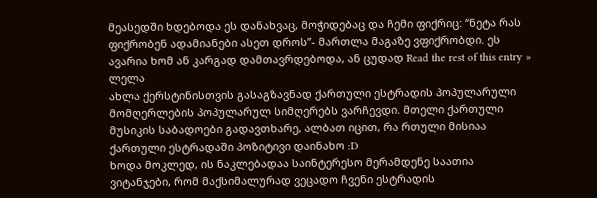მეასედში ხდებოდა ეს დანახვაც, მოჭიდებაც და ჩემი ფიქრიც: “ნეტა რას ფიქრობენ ადამიანები ასეთ დროს”- მართლა მაგაზე ვფიქრობდი. ეს ავარია ხომ ან კარგად დამთავრდებოდა, ან ცუდად Read the rest of this entry »
ლელა
ახლა ქერსტინისთვის გასაგზავნად ქართული ესტრადის პოპულარული მომღერლების პოპულარულ სიმღერებს ვარჩევდი. მთელი ქართული მუსიკის საბადოები გადავთხარე, ალბათ იცით, რა რთული მისიაა ქართული ესტრადაში პოზიტივი დაინახო :D
ხოდა მოკლედ, ის ნაკლებადაა საინტერესო მერამდენე საათია ვიტანჯები, რომ მაქსიმალურად ვეცადო ჩვენი ესტრადის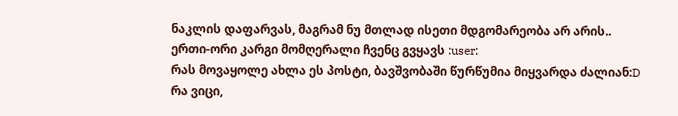ნაკლის დაფარვას, მაგრამ ნუ მთლად ისეთი მდგომარეობა არ არის.. ერთი-ორი კარგი მომღერალი ჩვენც გვყავს :user:
რას მოვაყოლე ახლა ეს პოსტი, ბავშვობაში წურწუმია მიყვარდა ძალიან:D რა ვიცი,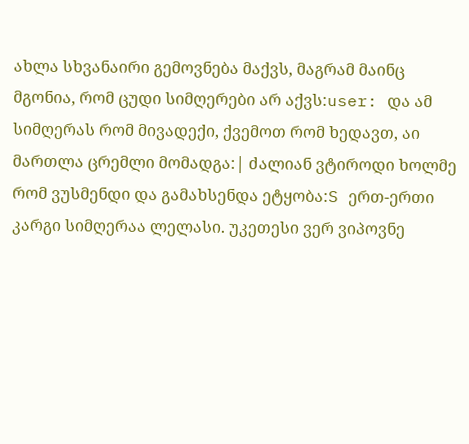ახლა სხვანაირი გემოვნება მაქვს, მაგრამ მაინც მგონია, რომ ცუდი სიმღერები არ აქვს:user: და ამ სიმღერას რომ მივადექი, ქვემოთ რომ ხედავთ, აი მართლა ცრემლი მომადგა:| ძალიან ვტიროდი ხოლმე რომ ვუსმენდი და გამახსენდა ეტყობა:S ერთ-ერთი კარგი სიმღერაა ლელასი. უკეთესი ვერ ვიპოვნე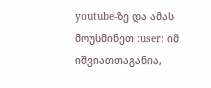youtube-ზე და ამას მოუსმინეთ :user: იმ იშვიათთაგანია,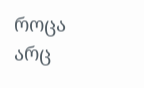როცა არც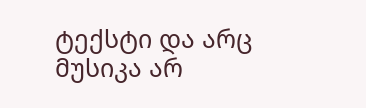ტექსტი და არც მუსიკა არ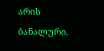არის ბანალური.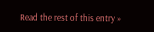Read the rest of this entry »